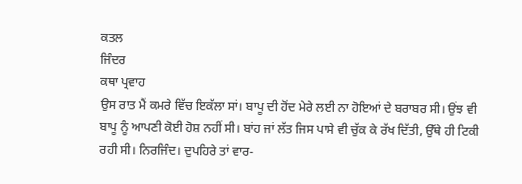ਕਤਲ
ਜਿੰਦਰ
ਕਥਾ ਪ੍ਰਵਾਹ
ਉਸ ਰਾਤ ਮੈਂ ਕਮਰੇ ਵਿੱਚ ਇਕੱਲਾ ਸਾਂ। ਬਾਪੂ ਦੀ ਹੋਂਦ ਮੇਰੇ ਲਈ ਨਾ ਹੋਇਆਂ ਦੇ ਬਰਾਬਰ ਸੀ। ਉਂਝ ਵੀ ਬਾਪੂ ਨੂੰ ਆਪਣੀ ਕੋਈ ਹੋਸ਼ ਨਹੀਂ ਸੀ। ਬਾਂਹ ਜਾਂ ਲੱਤ ਜਿਸ ਪਾਸੇ ਵੀ ਚੁੱਕ ਕੇ ਰੱਖ ਦਿੱਤੀ, ਉੱਥੇ ਹੀ ਟਿਕੀ ਰਹੀ ਸੀ। ਨਿਰਜਿੰਦ। ਦੁਪਹਿਰੇ ਤਾਂ ਵਾਰ-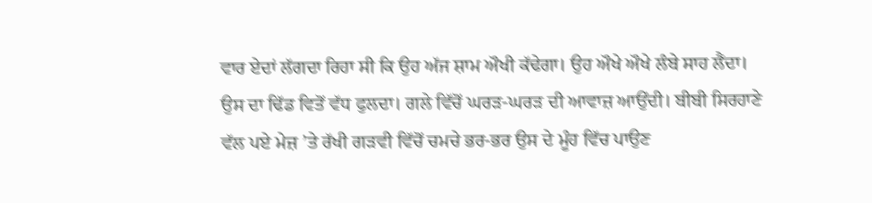ਵਾਰ ਏਦਾਂ ਲੱਗਦਾ ਰਿਹਾ ਸੀ ਕਿ ਉਹ ਅੱਜ ਸ਼ਾਮ ਔਖੀ ਕੱਢੇਗਾ। ਉਹ ਔਖੇ ਔਖੇ ਲੰਬੇ ਸਾਹ ਲੈਂਦਾ। ਉਸ ਦਾ ਢਿੱਡ ਵਿਤੋਂ ਵੱਧ ਫੁਲਦਾ। ਗਲੇ ਵਿੱਚੋਂ ਘਰੜ-ਘਰੜ ਦੀ ਆਵਾਜ਼ ਆਉਂਦੀ। ਬੀਬੀ ਸਿਰਹਾਣੇ ਵੱਲ ਪਏ ਮੇਜ਼ ’ਤੇ ਰੱਖੀ ਗੜਵੀ ਵਿੱਚੋਂ ਚਮਚੇ ਭਰ-ਭਰ ਉਸ ਦੇ ਮੂੰਹ ਵਿੱਚ ਪਾਉਣ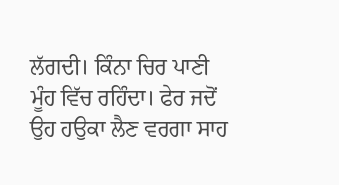ਲੱਗਦੀ। ਕਿੰਨਾ ਚਿਰ ਪਾਣੀ ਮੂੰਹ ਵਿੱਚ ਰਹਿੰਦਾ। ਫੇਰ ਜਦੋਂ ਉਹ ਹਉਕਾ ਲੈਣ ਵਰਗਾ ਸਾਹ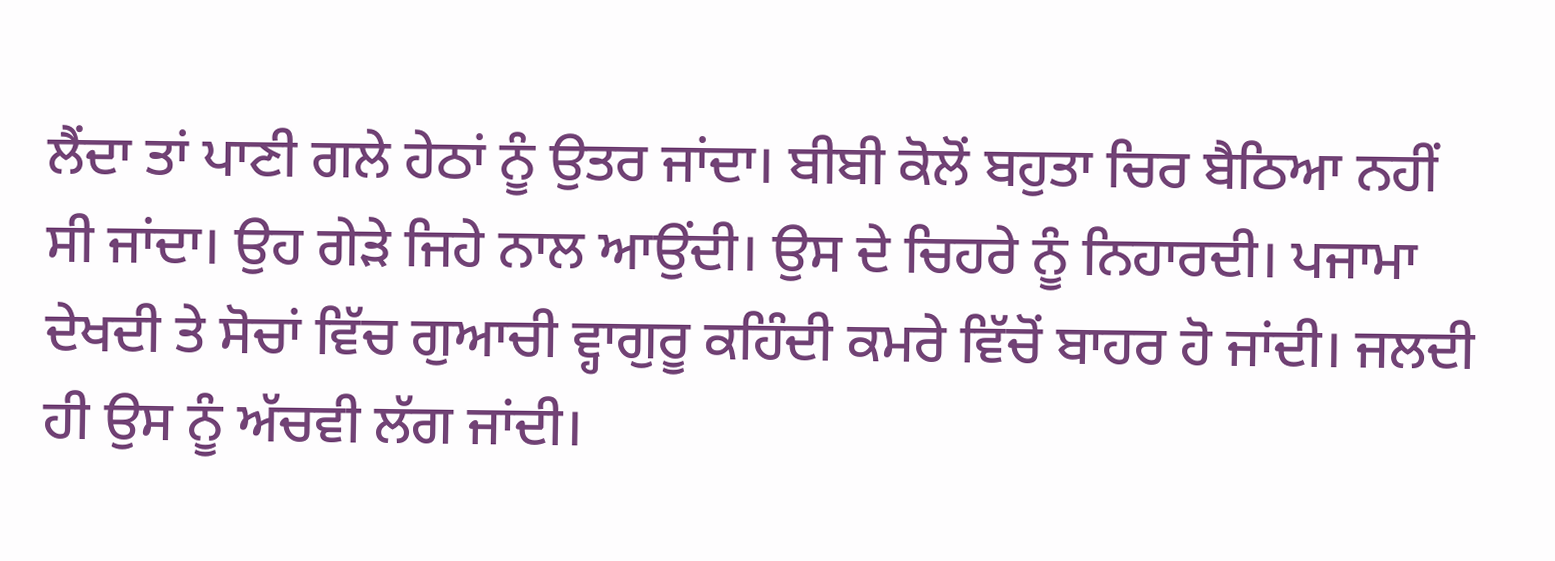ਲੈਂਦਾ ਤਾਂ ਪਾਣੀ ਗਲੇ ਹੇਠਾਂ ਨੂੰ ਉਤਰ ਜਾਂਦਾ। ਬੀਬੀ ਕੋਲੋਂ ਬਹੁਤਾ ਚਿਰ ਬੈਠਿਆ ਨਹੀਂ ਸੀ ਜਾਂਦਾ। ਉਹ ਗੇੜੇ ਜਿਹੇ ਨਾਲ ਆਉਂਦੀ। ਉਸ ਦੇ ਚਿਹਰੇ ਨੂੰ ਨਿਹਾਰਦੀ। ਪਜਾਮਾ ਦੇਖਦੀ ਤੇ ਸੋਚਾਂ ਵਿੱਚ ਗੁਆਚੀ ਵ੍ਹਾਗੁਰੂ ਕਹਿੰਦੀ ਕਮਰੇ ਵਿੱਚੋਂ ਬਾਹਰ ਹੋ ਜਾਂਦੀ। ਜਲਦੀ ਹੀ ਉਸ ਨੂੰ ਅੱਚਵੀ ਲੱਗ ਜਾਂਦੀ।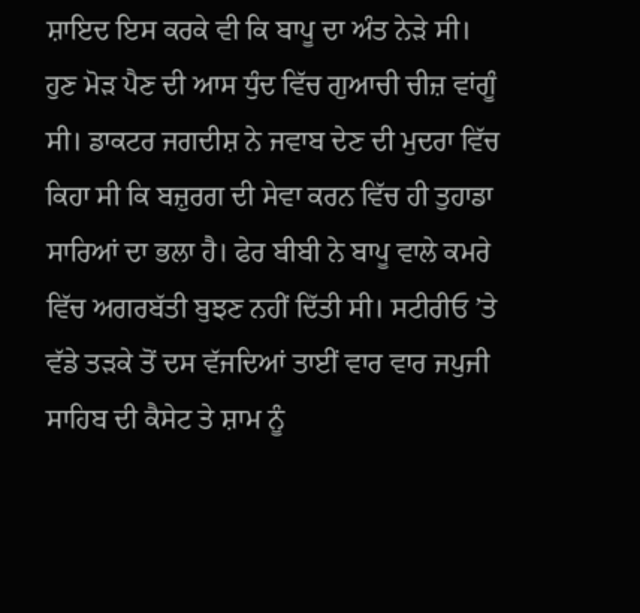ਸ਼ਾਇਦ ਇਸ ਕਰਕੇ ਵੀ ਕਿ ਬਾਪੂ ਦਾ ਅੰਤ ਨੇੜੇ ਸੀ। ਹੁਣ ਮੋੜ ਪੈਣ ਦੀ ਆਸ ਧੁੰਦ ਵਿੱਚ ਗੁਆਚੀ ਚੀਜ਼ ਵਾਂਗੂੰ ਸੀ। ਡਾਕਟਰ ਜਗਦੀਸ਼ ਨੇ ਜਵਾਬ ਦੇਣ ਦੀ ਮੁਦਰਾ ਵਿੱਚ ਕਿਹਾ ਸੀ ਕਿ ਬਜ਼ੁਰਗ ਦੀ ਸੇਵਾ ਕਰਨ ਵਿੱਚ ਹੀ ਤੁਹਾਡਾ ਸਾਰਿਆਂ ਦਾ ਭਲਾ ਹੈ। ਫੇਰ ਬੀਬੀ ਨੇ ਬਾਪੂ ਵਾਲੇ ਕਮਰੇ ਵਿੱਚ ਅਗਰਬੱਤੀ ਬੁਝਣ ਨਹੀਂ ਦਿੱਤੀ ਸੀ। ਸਟੀਰੀਓ ’ਤੇ ਵੱਡੇ ਤੜਕੇ ਤੋਂ ਦਸ ਵੱਜਦਿਆਂ ਤਾਈਂ ਵਾਰ ਵਾਰ ਜਪੁਜੀ ਸਾਹਿਬ ਦੀ ਕੈਸੇਟ ਤੇ ਸ਼ਾਮ ਨੂੰ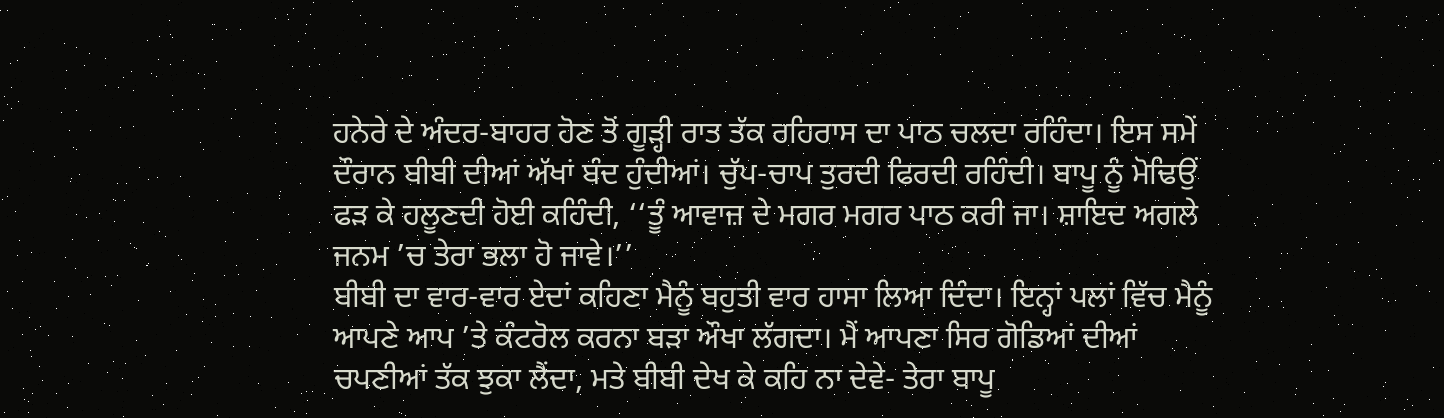ਹਨੇਰੇ ਦੇ ਅੰਦਰ-ਬਾਹਰ ਹੋਣ ਤੋਂ ਗੂੜ੍ਹੀ ਰਾਤ ਤੱਕ ਰਹਿਰਾਸ ਦਾ ਪਾਠ ਚਲਦਾ ਰਹਿੰਦਾ। ਇਸ ਸਮੇਂ ਦੌਰਾਨ ਬੀਬੀ ਦੀਆਂ ਅੱਖਾਂ ਬੰਦ ਹੁੰਦੀਆਂ। ਚੁੱਪ-ਚਾਪ ਤੁਰਦੀ ਫਿਰਦੀ ਰਹਿੰਦੀ। ਬਾਪੂ ਨੂੰ ਮੋਢਿਉਂ ਫੜ ਕੇ ਹਲੂਣਦੀ ਹੋਈ ਕਹਿੰਦੀ, ‘‘ਤੂੰ ਆਵਾਜ਼ ਦੇ ਮਗਰ ਮਗਰ ਪਾਠ ਕਰੀ ਜਾ। ਸ਼ਾਇਦ ਅਗਲੇ ਜਨਮ ’ਚ ਤੇਰਾ ਭਲਾ ਹੋ ਜਾਵੇ।’’
ਬੀਬੀ ਦਾ ਵਾਰ-ਵਾਰ ਏਦਾਂ ਕਹਿਣਾ ਮੈਨੂੰ ਬਹੁਤੀ ਵਾਰ ਹਾਸਾ ਲਿਆ ਦਿੰਦਾ। ਇਨ੍ਹਾਂ ਪਲਾਂ ਵਿੱਚ ਮੈਨੂੰ ਆਪਣੇ ਆਪ ’ਤੇ ਕੰਟਰੋਲ ਕਰਨਾ ਬੜਾ ਔਖਾ ਲੱਗਦਾ। ਮੈਂ ਆਪਣਾ ਸਿਰ ਗੋਡਿਆਂ ਦੀਆਂ ਚਪਣੀਆਂ ਤੱਕ ਝੁਕਾ ਲੈਂਦਾ, ਮਤੇ ਬੀਬੀ ਦੇਖ ਕੇ ਕਹਿ ਨਾ ਦੇਵੇ- ਤੇਰਾ ਬਾਪੂ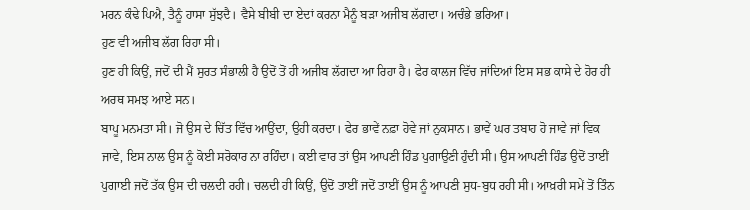ਮਰਨ ਕੰਢੇ ਪਿਐ, ਤੈਨੂੰ ਹਾਸਾ ਸੁੱਝਦੈ। ਵੈਸੇ ਬੀਬੀ ਦਾ ਏਦਾਂ ਕਰਨਾ ਮੈਨੂੰ ਬੜਾ ਅਜੀਬ ਲੱਗਦਾ। ਅਚੰਭੇ ਭਰਿਆ।
ਹੁਣ ਵੀ ਅਜੀਬ ਲੱਗ ਰਿਹਾ ਸੀ।
ਹੁਣ ਹੀ ਕਿਉਂ, ਜਦੋਂ ਦੀ ਮੈਂ ਸੁਰਤ ਸੰਭਾਲੀ ਹੈ ਉਦੋਂ ਤੋਂ ਹੀ ਅਜੀਬ ਲੱਗਦਾ ਆ ਰਿਹਾ ਹੈ। ਫੇਰ ਕਾਲਜ ਵਿੱਚ ਜਾਂਦਿਆਂ ਇਸ ਸਭ ਕਾਸੇ ਦੇ ਹੋਰ ਹੀ ਅਰਥ ਸਮਝ ਆਏ ਸਨ।
ਬਾਪੂ ਮਨਮਤਾ ਸੀ। ਜੋ ਉਸ ਦੇ ਚਿੱਤ ਵਿੱਚ ਆਉਂਦਾ, ਉਹੀ ਕਰਦਾ। ਫੇਰ ਭਾਵੇਂ ਨਫ਼ਾ ਹੋਵੇ ਜਾਂ ਨੁਕਸਾਨ। ਭਾਵੇਂ ਘਰ ਤਬਾਹ ਹੋ ਜਾਵੇ ਜਾਂ ਵਿਕ ਜਾਵੇ, ਇਸ ਨਾਲ ਉਸ ਨੂੰ ਕੋਈ ਸਰੋਕਾਰ ਨਾ ਰਹਿੰਦਾ। ਕਈ ਵਾਰ ਤਾਂ ਉਸ ਆਪਣੀ ਹਿੰਡ ਪੁਗਾਉਣੀ ਹੁੰਦੀ ਸੀ। ਉਸ ਆਪਣੀ ਹਿੰਡ ਉਦੋਂ ਤਾਈਂ ਪੁਗਾਈ ਜਦੋਂ ਤੱਕ ਉਸ ਦੀ ਚਲਦੀ ਰਹੀ। ਚਲਦੀ ਹੀ ਕਿਉਂ, ਉਦੋਂ ਤਾਈਂ ਜਦੋਂ ਤਾਈਂ ਉਸ ਨੂੰ ਆਪਣੀ ਸੁਧ-ਬੁਧ ਰਹੀ ਸੀ। ਆਖ਼ਰੀ ਸਮੇਂ ਤੋਂ ਤਿੰਨ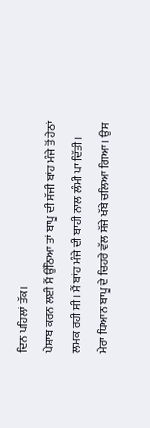ਦਿਨ ਪਹਿਲਾਂ ਤੱਕ।
ਪੇਸ਼ਾਬ ਕਰਨ ਲਈ ਮੈਂ ਉੱਠਿਆ ਤਾਂ ਬਾਪੂ ਦੀ ਸੱਜੀ ਬਾਂਹ ਮੰਜੇ ਤੋਂ ਹੇਠਾਂ ਲਮਕ ਰਹੀ ਸੀ। ਮੈਂ ਬਾਂਹ ਮੰਜੇ ਦੀ ਬਾਹੀ ਨਾਲ ਲੰਮੀ ਪਾ ਦਿੱਤੀ। ਮੇਰਾ ਧਿਆਨ ਬਾਪੂ ਦੇ ਚਿਹਰੇ ਵੱਲ ਸੱਜੇ ਖੱਬੇ ਚਲਿਆ ਗਿਆ। ਉਸ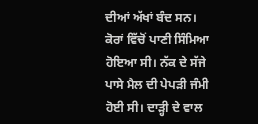ਦੀਆਂ ਅੱਖਾਂ ਬੰਦ ਸਨ। ਕੋਰਾਂ ਵਿੱਚੋਂ ਪਾਣੀ ਸਿੰਮਿਆ ਹੋਇਆ ਸੀ। ਨੱਕ ਦੇ ਸੱਜੇ ਪਾਸੇ ਮੈਲ ਦੀ ਪੇਪੜੀ ਜੰਮੀ ਹੋਈ ਸੀ। ਦਾੜ੍ਹੀ ਦੇ ਵਾਲ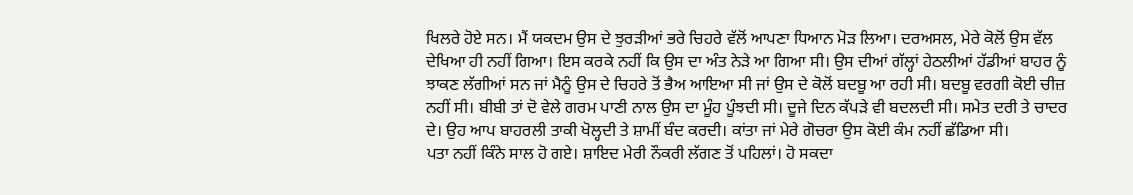ਖਿਲਰੇ ਹੋਏ ਸਨ। ਮੈਂ ਯਕਦਮ ਉਸ ਦੇ ਝੁਰੜੀਆਂ ਭਰੇ ਚਿਹਰੇ ਵੱਲੋਂ ਆਪਣਾ ਧਿਆਨ ਮੋੜ ਲਿਆ। ਦਰਅਸਲ, ਮੇਰੇ ਕੋਲੋਂ ਉਸ ਵੱਲ ਦੇਖਿਆ ਹੀ ਨਹੀਂ ਗਿਆ। ਇਸ ਕਰਕੇ ਨਹੀਂ ਕਿ ਉਸ ਦਾ ਅੰਤ ਨੇੜੇ ਆ ਗਿਆ ਸੀ। ਉਸ ਦੀਆਂ ਗੱਲ੍ਹਾਂ ਹੇਠਲੀਆਂ ਹੱਡੀਆਂ ਬਾਹਰ ਨੂੰ ਝਾਕਣ ਲੱਗੀਆਂ ਸਨ ਜਾਂ ਮੈਨੂੰ ਉਸ ਦੇ ਚਿਹਰੇ ਤੋਂ ਭੈਅ ਆਇਆ ਸੀ ਜਾਂ ਉਸ ਦੇ ਕੋਲੋਂ ਬਦਬੂ ਆ ਰਹੀ ਸੀ। ਬਦਬੂ ਵਰਗੀ ਕੋਈ ਚੀਜ਼ ਨਹੀਂ ਸੀ। ਬੀਬੀ ਤਾਂ ਦੋ ਵੇਲੇ ਗਰਮ ਪਾਣੀ ਨਾਲ ਉਸ ਦਾ ਮੂੰਹ ਪੂੰਝਦੀ ਸੀ। ਦੂਜੇ ਦਿਨ ਕੱਪੜੇ ਵੀ ਬਦਲਦੀ ਸੀ। ਸਮੇਤ ਦਰੀ ਤੇ ਚਾਦਰ ਦੇ। ਉਹ ਆਪ ਬਾਹਰਲੀ ਤਾਕੀ ਖੋਲ੍ਹਦੀ ਤੇ ਸ਼ਾਮੀਂ ਬੰਦ ਕਰਦੀ। ਕਾਂਤਾ ਜਾਂ ਮੇਰੇ ਗੋਚਰਾ ਉਸ ਕੋਈ ਕੰਮ ਨਹੀਂ ਛੱਡਿਆ ਸੀ।
ਪਤਾ ਨਹੀਂ ਕਿੰਨੇ ਸਾਲ ਹੋ ਗਏ। ਸ਼ਾਇਦ ਮੇਰੀ ਨੌਕਰੀ ਲੱਗਣ ਤੋਂ ਪਹਿਲਾਂ। ਹੋ ਸਕਦਾ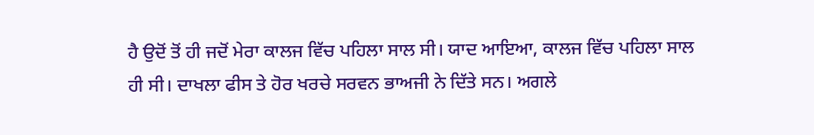ਹੈ ਉਦੋਂ ਤੋਂ ਹੀ ਜਦੋਂ ਮੇਰਾ ਕਾਲਜ ਵਿੱਚ ਪਹਿਲਾ ਸਾਲ ਸੀ। ਯਾਦ ਆਇਆ, ਕਾਲਜ ਵਿੱਚ ਪਹਿਲਾ ਸਾਲ ਹੀ ਸੀ। ਦਾਖਲਾ ਫੀਸ ਤੇ ਹੋਰ ਖਰਚੇ ਸਰਵਨ ਭਾਅਜੀ ਨੇ ਦਿੱਤੇ ਸਨ। ਅਗਲੇ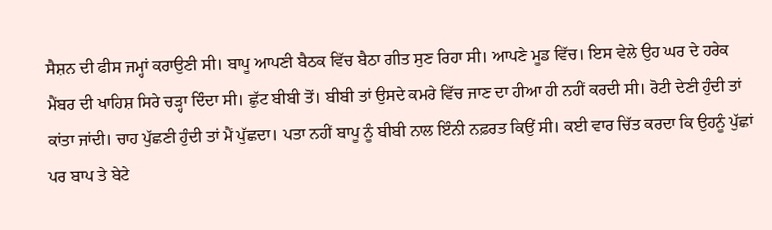ਸੈਸ਼ਨ ਦੀ ਫੀਸ ਜਮ੍ਹਾਂ ਕਰਾਉਣੀ ਸੀ। ਬਾਪੂ ਆਪਣੀ ਬੈਠਕ ਵਿੱਚ ਬੈਠਾ ਗੀਤ ਸੁਣ ਰਿਹਾ ਸੀ। ਆਪਣੇ ਮੂਡ ਵਿੱਚ। ਇਸ ਵੇਲੇ ਉਹ ਘਰ ਦੇ ਹਰੇਕ ਮੈਂਬਰ ਦੀ ਖਾਹਿਸ਼ ਸਿਰੇ ਚੜ੍ਹਾ ਦਿੰਦਾ ਸੀ। ਛੁੱਟ ਬੀਬੀ ਤੋਂ। ਬੀਬੀ ਤਾਂ ਉਸਦੇ ਕਮਰੇ ਵਿੱਚ ਜਾਣ ਦਾ ਹੀਆ ਹੀ ਨਹੀਂ ਕਰਦੀ ਸੀ। ਰੋਟੀ ਦੇਣੀ ਹੁੰਦੀ ਤਾਂ ਕਾਂਤਾ ਜਾਂਦੀ। ਚਾਹ ਪੁੱਛਣੀ ਹੁੰਦੀ ਤਾਂ ਮੈਂ ਪੁੱਛਦਾ। ਪਤਾ ਨਹੀਂ ਬਾਪੂ ਨੂੰ ਬੀਬੀ ਨਾਲ ਇੰਨੀ ਨਫ਼ਰਤ ਕਿਉਂ ਸੀ। ਕਈ ਵਾਰ ਚਿੱਤ ਕਰਦਾ ਕਿ ਉਹਨੂੰ ਪੁੱਛਾਂ ਪਰ ਬਾਪ ਤੇ ਬੇਟੇ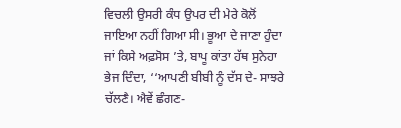ਵਿਚਲੀ ਉਸਰੀ ਕੰਧ ਉਪਰ ਦੀ ਮੇਰੇ ਕੋਲੋਂ ਜਾਇਆ ਨਹੀਂ ਗਿਆ ਸੀ। ਭੂਆ ਦੇ ਜਾਣਾ ਹੁੰਦਾ ਜਾਂ ਕਿਸੇ ਅਫ਼ਸੋਸ ’ਤੇ, ਬਾਪੂ ਕਾਂਤਾ ਹੱਥ ਸੁਨੇਹਾ ਭੇਜ ਦਿੰਦਾ, ‘‘ਆਪਣੀ ਬੀਬੀ ਨੂੰ ਦੱਸ ਦੇ- ਸਾਝਰੇ ਚੱਲਣੈ। ਐਵੇਂ ਛੰਗਣ-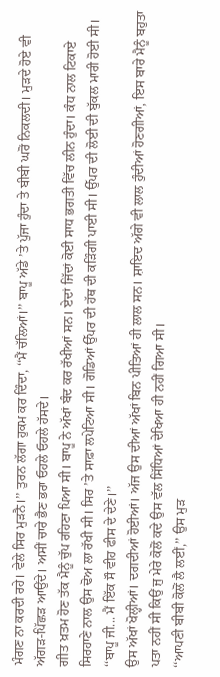ਮੰਗਣ ਨਾ ਕਰਦੀ ਰਹੇ। ਵੇਲੇ ਸਿਰ ਮੁੜਨੈ।’’ ਤੁਰਨ ਲੱਗਾ ਹੁਕਮ ਕਰ ਦਿੰਦਾ, ‘‘ਮੈਂ ਚੱਲਿਆਂ।’’ ਬਾਪੂ ਅੱਡੇ ’ਤੇ ਪੁੱਜਾ ਹੁੰਦਾ ਤੇ ਬੀਬੀ ਘਰੋਂ ਨਿਕਲਦੀ। ਮੁੜਦੇ ਹੋਏ ਵੀ ਅੱਗੜ-ਪਿੱਛੜ ਆਉਂਦੇ। ਅਸੀਂ ਚਾਰੇ ਭੈਣ ਭਰਾ ਓਹਲੇ ਓਹਲੇ ਹੱਸਦੇ।
ਗੀਤ ਖ਼ਤਮ ਹੋਣ ਤੱਕ ਮੈਨੂੰ ਚੁੱਪ ਰਹਿਣਾ ਪਿਆ ਸੀ। ਬਾਪੂ ਨੇ ਅੱਖਾਂ ਬੰਦ ਕਰ ਰੱਖੀਆਂ ਸਨ। ਏਦਾਂ ਜਿੱਦਾਂ ਕੋਈ ਸਾਧ ਭਗਤੀ ਵਿੱਚ ਲੀਨ ਹੁੰਦਾ। ਕੰਧ ਨਾਲ ਟਿਕਾਏ ਸਿਰਹਾਣੇ ਨਾਲ ਉਸ ਢੋਅ ਲਾ ਰੱਖੀ ਸੀ। ਸਿਰ ’ਤੇ ਸਾਫ਼ਾ ਲਪੇਟਿਆ ਸੀ। ਗੋਡਿਆਂ ਉੱਪਰ ਦੀ ਹੱਥ ਦੀ ਕੜਿੰਗੀ ਪਾਈ ਸੀ। ਉੱਪਰ ਦੀ ਲੋਈ ਦੀ ਬੁੱਕਲ ਮਾਰੀ ਹੋਈ ਸੀ।
‘‘ਬਾਪੂ ਜੀ... ਮੈਂ ਇੱਕ ਸੌ ਵੀਹ ਫੀਸ ਦੇ ਦੇਣੇ।’’
ਉਸ ਅੱਖਾਂ ਖੋਲ੍ਹੀਆਂ। ਦਗਦੀਆਂ ਹੋਈਆਂ। ਅੱਜ ਉਸ ਦੀਆਂ ਅੱਖਾਂ ਬਿਨ ਪੀਤਿਆਂ ਹੀ ਲਾਲ ਸਨ। ਸ਼ਾਇਦ ਅੱਗੇ ਵੀ ਲਾਲ ਹੁੰਦੀਆਂ ਹੋਣਗੀਆਂ, ਇਸ ਬਾਰੇ ਮੈਨੂੰ ਬਹੁਤਾ ਪਤਾ ਨਹੀਂ ਸੀ ਕਿਉਂ ਜੁ ਮੇਰੇ ਕੋਲੋਂ ਕਦੇ ਉਸ ਵੱਲ ਸਿੱਧਿਆਂ ਦੇਖਿਆ ਹੀ ਨਹੀਂ ਗਿਆ ਸੀ।
‘‘ਆਪਣੀ ਬੀਬੀ ਕੋਲੋਂ ਲੈ ਲਈਂ,’’ ਉਸ ਮੁੜ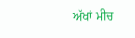ਅੱਖਾਂ ਮੀਚ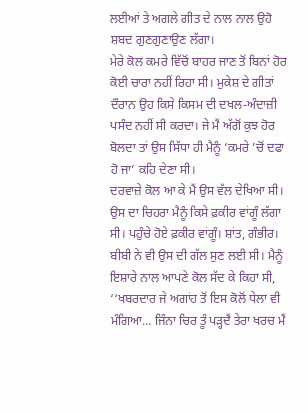ਲਈਆਂ ਤੇ ਅਗਲੇ ਗੀਤ ਦੇ ਨਾਲ ਨਾਲ ਉਹੋ ਸ਼ਬਦ ਗੁਣਗੁਣਾਉਣ ਲੱਗਾ।
ਮੇਰੇ ਕੋਲ ਕਮਰੇ ਵਿੱਚੋਂ ਬਾਹਰ ਜਾਣ ਤੋਂ ਬਿਨਾਂ ਹੋਰ ਕੋਈ ਚਾਰਾ ਨਹੀਂ ਰਿਹਾ ਸੀ। ਮੁਕੇਸ਼ ਦੇ ਗੀਤਾਂ ਦੌਰਾਨ ਉਹ ਕਿਸੇ ਕਿਸਮ ਦੀ ਦਖਲ-ਅੰਦਾਜ਼ੀ ਪਸੰਦ ਨਹੀਂ ਸੀ ਕਰਦਾ। ਜੇ ਮੈਂ ਅੱਗੋਂ ਕੁਝ ਹੋਰ ਬੋਲਦਾ ਤਾਂ ਉਸ ਸਿੱਧਾ ਹੀ ਮੈਨੂੰ ‘ਕਮਰੇ ’ਚੋਂ ਦਫਾ ਹੋ ਜਾ’ ਕਹਿ ਦੇਣਾ ਸੀ।
ਦਰਵਾਜ਼ੇ ਕੋਲ ਆ ਕੇ ਮੈਂ ਉਸ ਵੱਲ ਦੇਖਿਆ ਸੀ। ਉਸ ਦਾ ਚਿਹਰਾ ਮੈਨੂੰ ਕਿਸੇ ਫ਼ਕੀਰ ਵਾਂਗੂੰ ਲੱਗਾ ਸੀ। ਪਹੁੰਚੇ ਹੋਏ ਫ਼ਕੀਰ ਵਾਂਗੂੰ। ਸ਼ਾਂਤ, ਗੰਭੀਰ।
ਬੀਬੀ ਨੇ ਵੀ ਉਸ ਦੀ ਗੱਲ ਸੁਣ ਲਈ ਸੀ। ਮੈਨੂੰ ਇਸ਼ਾਰੇ ਨਾਲ ਆਪਣੇ ਕੋਲ ਸੱਦ ਕੇ ਕਿਹਾ ਸੀ, ‘‘ਖਬਰਦਾਰ ਜੇ ਅਗਾਂਹ ਤੋਂ ਇਸ ਕੋਲੋਂ ਧੇਲਾ ਵੀ ਮੰਗਿਆ... ਜਿੰਨਾ ਚਿਰ ਤੂੰ ਪੜ੍ਹਦੈਂ ਤੇਰਾ ਖਰਚ ਮੈਂ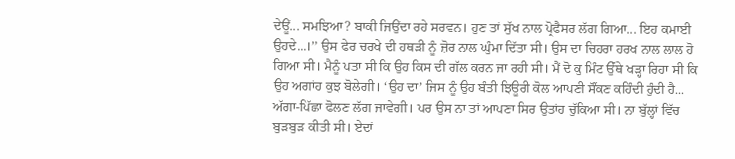ਦੇਊਂ... ਸਮਝਿਆ? ਬਾਕੀ ਜਿਉਂਦਾ ਰਹੇ ਸਰਵਨ। ਹੁਣ ਤਾਂ ਸੁੱਖ ਨਾਲ ਪ੍ਰੋਫੈਸਰ ਲੱਗ ਗਿਆ... ਇਹ ਕਮਾਈ ਉਹਦੇ...।’’ ਉਸ ਫੇਰ ਚਰਖੇ ਦੀ ਹਥੜੀ ਨੂੰ ਜ਼ੋਰ ਨਾਲ ਘੁੰਮਾ ਦਿੱਤਾ ਸੀ। ਉਸ ਦਾ ਚਿਹਰਾ ਹਰਖ ਨਾਲ ਲਾਲ ਹੋ ਗਿਆ ਸੀ। ਮੈਨੂੰ ਪਤਾ ਸੀ ਕਿ ਉਹ ਕਿਸ ਦੀ ਗੱਲ ਕਰਨ ਜਾ ਰਹੀ ਸੀ। ਮੈਂ ਦੋ ਕੁ ਮਿੰਟ ਉੱਥੇ ਖੜ੍ਹਾ ਰਿਹਾ ਸੀ ਕਿ ਉਹ ਅਗਾਂਹ ਕੁਝ ਬੋਲੇਗੀ। ‘ਉਹ ਦਾ’ ਜਿਸ ਨੂੰ ਉਹ ਬੰਤੀ ਝਿਊਰੀ ਕੋਲ ਆਪਣੀ ਸੌਂਕਣ ਕਹਿੰਦੀ ਹੁੰਦੀ ਹੈ... ਅੱਗਾ-ਪਿੱਛਾ ਫੋਲਣ ਲੱਗ ਜਾਵੇਗੀ। ਪਰ ਉਸ ਨਾ ਤਾਂ ਆਪਣਾ ਸਿਰ ਉਤਾਂਹ ਚੁੱਕਿਆ ਸੀ। ਨਾ ਬੁੱਲ੍ਹਾਂ ਵਿੱਚ ਬੁੜਬੁੜ ਕੀਤੀ ਸੀ। ਏਦਾਂ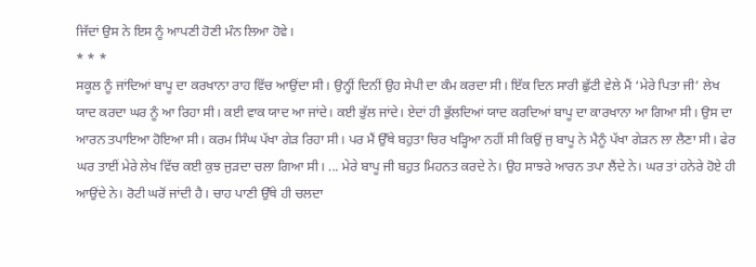ਜਿੱਦਾਂ ਉਸ ਨੇ ਇਸ ਨੂੰ ਆਪਣੀ ਹੋਣੀ ਮੰਨ ਲਿਆ ਹੋਵੇ।
* * *
ਸਕੂਲ ਨੂੰ ਜਾਂਦਿਆਂ ਬਾਪੂ ਦਾ ਕਰਖਾਨਾ ਰਾਹ ਵਿੱਚ ਆਉਂਦਾ ਸੀ। ਉਨ੍ਹੀਂ ਦਿਨੀਂ ਉਹ ਸੇਪੀ ਦਾ ਕੰਮ ਕਰਦਾ ਸੀ। ਇੱਕ ਦਿਨ ਸਾਰੀ ਛੁੱਟੀ ਵੇਲੇ ਮੈਂ ‘ਮੇਰੇ ਪਿਤਾ ਜੀ’ ਲੇਖ ਯਾਦ ਕਰਦਾ ਘਰ ਨੂੰ ਆ ਰਿਹਾ ਸੀ। ਕਈ ਵਾਕ ਯਾਦ ਆ ਜਾਂਦੇ। ਕਈ ਭੁੱਲ ਜਾਂਦੇ। ਏਦਾਂ ਹੀ ਭੁੱਲਦਿਆਂ ਯਾਦ ਕਰਦਿਆਂ ਬਾਪੂ ਦਾ ਕਾਰਖਾਨਾ ਆ ਗਿਆ ਸੀ। ਉਸ ਦਾ ਆਰਨ ਤਪਾਇਆ ਹੋਇਆ ਸੀ। ਕਰਮ ਸਿੰਘ ਪੱਖਾ ਗੇੜ ਰਿਹਾ ਸੀ। ਪਰ ਮੈਂ ਉੱਥੇ ਬਹੁਤਾ ਚਿਰ ਖੜ੍ਹਿਆ ਨਹੀਂ ਸੀ ਕਿਉਂ ਜੁ ਬਾਪੂ ਨੇ ਮੈਨੂੰ ਪੱਖਾ ਗੇੜਨ ਲਾ ਲੈਣਾ ਸੀ। ਫੇਰ ਘਰ ਤਾਈਂ ਮੇਰੇ ਲੇਖ ਵਿੱਚ ਕਈ ਕੁਝ ਜੁੜਦਾ ਚਲਾ ਗਿਆ ਸੀ। ... ਮੇਰੇ ਬਾਪੂ ਜੀ ਬਹੁਤ ਮਿਹਨਤ ਕਰਦੇ ਨੇ। ਉਹ ਸਾਝਰੇ ਆਰਨ ਤਪਾ ਲੈਂਦੇ ਨੇ। ਘਰ ਤਾਂ ਹਨੇਰੇ ਹੋਏ ਹੀ ਆਉਂਦੇ ਨੇ। ਰੋਟੀ ਘਰੋਂ ਜਾਂਦੀ ਹੈ। ਚਾਹ ਪਾਣੀ ਉੱਥੇ ਹੀ ਚਲਦਾ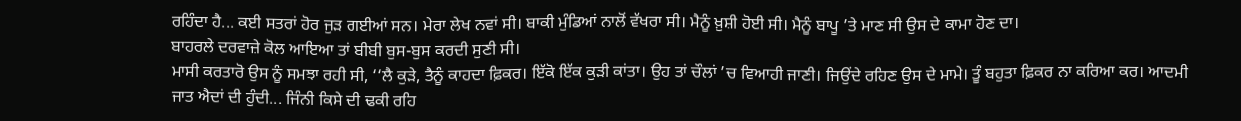ਰਹਿੰਦਾ ਹੈ... ਕਈ ਸਤਰਾਂ ਹੋਰ ਜੁੜ ਗਈਆਂ ਸਨ। ਮੇਰਾ ਲੇਖ ਨਵਾਂ ਸੀ। ਬਾਕੀ ਮੁੰਡਿਆਂ ਨਾਲੋਂ ਵੱਖਰਾ ਸੀ। ਮੈਨੂੰ ਖ਼ੁਸ਼ੀ ਹੋਈ ਸੀ। ਮੈਨੂੰ ਬਾਪੂ ’ਤੇ ਮਾਣ ਸੀ ਉਸ ਦੇ ਕਾਮਾ ਹੋਣ ਦਾ।
ਬਾਹਰਲੇ ਦਰਵਾਜ਼ੇ ਕੋਲ ਆਇਆ ਤਾਂ ਬੀਬੀ ਬੁਸ-ਬੁਸ ਕਰਦੀ ਸੁਣੀ ਸੀ।
ਮਾਸੀ ਕਰਤਾਰੋ ਉਸ ਨੂੰ ਸਮਝਾ ਰਹੀ ਸੀ, ‘‘ਲੈ ਕੁੜੇ, ਤੈਨੂੰ ਕਾਹਦਾ ਫ਼ਿਕਰ। ਇੱਕੋ ਇੱਕ ਕੁੜੀ ਕਾਂਤਾ। ਉਹ ਤਾਂ ਚੌਲਾਂ ’ਚ ਵਿਆਹੀ ਜਾਣੀ। ਜਿਉਂਦੇ ਰਹਿਣ ਉਸ ਦੇ ਮਾਮੇ। ਤੂੰ ਬਹੁਤਾ ਫ਼ਿਕਰ ਨਾ ਕਰਿਆ ਕਰ। ਆਦਮੀ ਜਾਤ ਐਦਾਂ ਦੀ ਹੁੰਦੀ... ਜਿੰਨੀ ਕਿਸੇ ਦੀ ਢਕੀ ਰਹਿ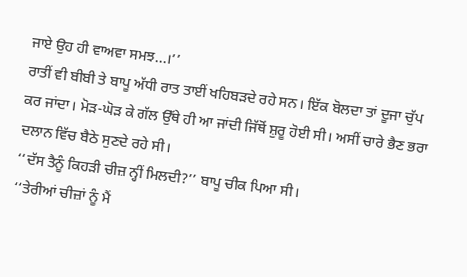ਜਾਏ ਉਹ ਹੀ ਵਾਅਵਾ ਸਮਝ...।’’
ਰਾਤੀਂ ਵੀ ਬੀਬੀ ਤੇ ਬਾਪੂ ਅੱਧੀ ਰਾਤ ਤਾਈਂ ਖਹਿਬੜਦੇ ਰਹੇ ਸਨ। ਇੱਕ ਬੋਲਦਾ ਤਾਂ ਦੂਜਾ ਚੁੱਪ ਕਰ ਜਾਂਦਾ। ਮੋੜ-ਘੋੜ ਕੇ ਗੱਲ ਉੱਥੇ ਹੀ ਆ ਜਾਂਦੀ ਜਿੱਥੋਂ ਸ਼ੁਰੂ ਹੋਈ ਸੀ। ਅਸੀਂ ਚਾਰੇ ਭੈਣ ਭਰਾ ਦਲਾਨ ਵਿੱਚ ਬੈਠੇ ਸੁਣਦੇ ਰਹੇ ਸੀ।
‘‘ਦੱਸ ਤੈਨੂੰ ਕਿਹੜੀ ਚੀਜ਼ ਨ੍ਹੀਂ ਮਿਲਦੀ?’’ ਬਾਪੂ ਚੀਕ ਪਿਆ ਸੀ।
‘‘ਤੇਰੀਆਂ ਚੀਜ਼ਾਂ ਨੂੰ ਮੈਂ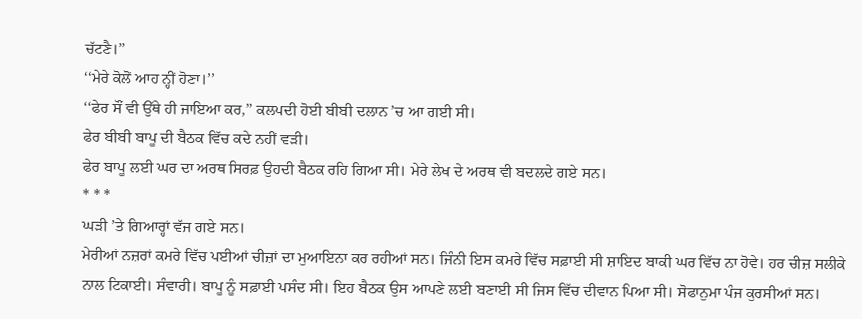ਚੱਟਣੈ।’’
‘‘ਮੇਰੇ ਕੋਲੋਂ ਆਹ ਨ੍ਹੀਂ ਹੋਣਾ।’’
‘‘ਫੇਰ ਸੌਂ ਵੀ ਉੱਥੇ ਹੀ ਜਾਇਆ ਕਰ,’’ ਕਲਪਦੀ ਹੋਈ ਬੀਬੀ ਦਲਾਨ ’ਚ ਆ ਗਈ ਸੀ।
ਫੇਰ ਬੀਬੀ ਬਾਪੂ ਦੀ ਬੈਠਕ ਵਿੱਚ ਕਦੇ ਨਹੀਂ ਵੜੀ।
ਫੇਰ ਬਾਪੂ ਲਈ ਘਰ ਦਾ ਅਰਥ ਸਿਰਫ਼ ਉਹਦੀ ਬੈਠਕ ਰਹਿ ਗਿਆ ਸੀ। ਮੇਰੇ ਲੇਖ ਦੇ ਅਰਥ ਵੀ ਬਦਲਦੇ ਗਏ ਸਨ।
* * *
ਘੜੀ ’ਤੇ ਗਿਆਰ੍ਹਾਂ ਵੱਜ ਗਏ ਸਨ।
ਮੇਰੀਆਂ ਨਜ਼ਰਾਂ ਕਮਰੇ ਵਿੱਚ ਪਈਆਂ ਚੀਜ਼ਾਂ ਦਾ ਮੁਆਇਨਾ ਕਰ ਰਹੀਆਂ ਸਨ। ਜਿੰਨੀ ਇਸ ਕਮਰੇ ਵਿੱਚ ਸਫ਼ਾਈ ਸੀ ਸ਼ਾਇਦ ਬਾਕੀ ਘਰ ਵਿੱਚ ਨਾ ਹੋਵੇ। ਹਰ ਚੀਜ਼ ਸਲੀਕੇ ਨਾਲ ਟਿਕਾਈ। ਸੰਵਾਰੀ। ਬਾਪੂ ਨੂੰ ਸਫ਼ਾਈ ਪਸੰਦ ਸੀ। ਇਹ ਬੈਠਕ ਉਸ ਆਪਣੇ ਲਈ ਬਣਾਈ ਸੀ ਜਿਸ ਵਿੱਚ ਦੀਵਾਨ ਪਿਆ ਸੀ। ਸੋਫਾਨੁਮਾ ਪੰਜ ਕੁਰਸੀਆਂ ਸਨ।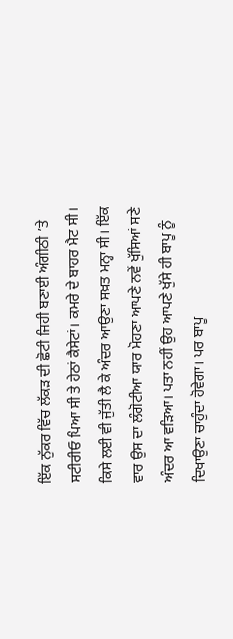ਇੱਕ ਨੁੱਕਰ ਵਿੱਚ ਲੱਕੜ ਦੀ ਛੋਟੀ ਜਿਹੀ ਬਣਾਈ ਅੰਗੀਠੀ ’ਤੇ ਸਟੀਰੀਓ ਪਿਆ ਸੀ ਤੇ ਹੇਠਾਂ ਕੈਸੇਟਾਂ। ਕਮਰੇ ਦੇ ਬਾਹਰ ਮੈਟ ਸੀ। ਕਿਸੇ ਲਈ ਵੀ ਜੁੱਤੀ ਲੈ ਕੇ ਅੰਦਰ ਆਉਣਾ ਸਖ਼ਤ ਮਨ੍ਹਾ ਸੀ। ਇੱਕ ਵਾਰ ਉਸ ਦਾ ਲੰਗੋਟੀਆ ਯਾਰ ਮੋਹਣਾ ਆਪਣੇ ਨਵੇਂ ਖੁੱਸਿਆਂ ਸਣੇ ਅੰਦਰ ਆ ਵੜਿਆ। ਪਤਾ ਨਹੀਂ ਉਹ ਆਪਣੇ ਖੁੱਸੇ ਹੀ ਬਾਪੂ ਨੂੰ ਦਿਖਾਉਣਾ ਚਾਹੁੰਦਾ ਹੋਵੇਗਾ। ਪਰ ਬਾਪੂ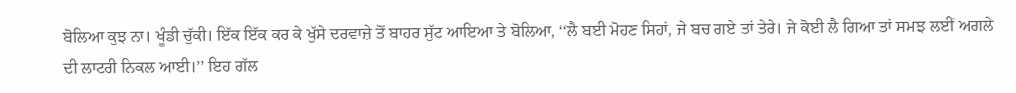ਬੋਲਿਆ ਕੁਝ ਨਾ। ਖੂੰਡੀ ਚੁੱਕੀ। ਇੱਕ ਇੱਕ ਕਰ ਕੇ ਖੁੱਸੇ ਦਰਵਾਜ਼ੇ ਤੋਂ ਬਾਹਰ ਸੁੱਟ ਆਇਆ ਤੇ ਬੋਲਿਆ, ‘‘ਲੈ ਬਈ ਮੋਹਣ ਸਿਹਾਂ, ਜੇ ਬਚ ਗਏ ਤਾਂ ਤੇਰੇ। ਜੇ ਕੋਈ ਲੈ ਗਿਆ ਤਾਂ ਸਮਝ ਲਈਂ ਅਗਲੇ ਦੀ ਲਾਟਰੀ ਨਿਕਲ ਆਈ।’’ ਇਹ ਗੱਲ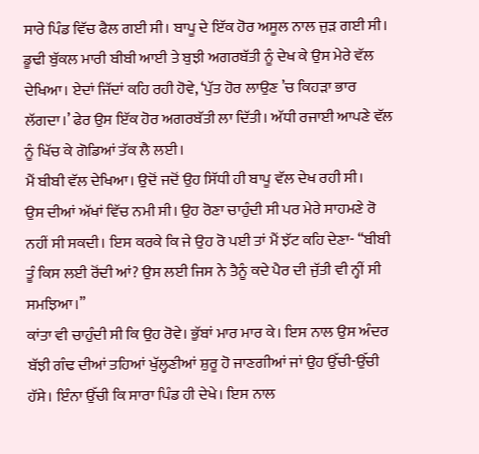ਸਾਰੇ ਪਿੰਡ ਵਿੱਚ ਫੈਲ ਗਈ ਸੀ। ਬਾਪੂ ਦੇ ਇੱਕ ਹੋਰ ਅਸੂਲ ਨਾਲ ਜੁੜ ਗਈ ਸੀ।
ਡੂਢੀ ਬੁੱਕਲ ਮਾਰੀ ਬੀਬੀ ਆਈ ਤੇ ਬੁਝੀ ਅਗਰਬੱਤੀ ਨੂੰ ਦੇਖ ਕੇ ਉਸ ਮੇਰੇ ਵੱਲ ਦੇਖਿਆ। ਏਦਾਂ ਜਿੱਦਾਂ ਕਹਿ ਰਹੀ ਹੋਵੇ, ‘ਪੁੱਤ ਹੋਰ ਲਾਉਣ ’ਚ ਕਿਹੜਾ ਭਾਰ ਲੱਗਦਾ।’ ਫੇਰ ਉਸ ਇੱਕ ਹੋਰ ਅਗਰਬੱਤੀ ਲਾ ਦਿੱਤੀ। ਅੱਧੀ ਰਜਾਈ ਆਪਣੇ ਵੱਲ ਨੂੰ ਖਿੱਚ ਕੇ ਗੋਡਿਆਂ ਤੱਕ ਲੈ ਲਈ।
ਮੈਂ ਬੀਬੀ ਵੱਲ ਦੇਖਿਆ। ਉਦੋਂ ਜਦੋਂ ਉਹ ਸਿੱਧੀ ਹੀ ਬਾਪੂ ਵੱਲ ਦੇਖ ਰਹੀ ਸੀ।
ਉਸ ਦੀਆਂ ਅੱਖਾਂ ਵਿੱਚ ਨਮੀ ਸੀ। ਉਹ ਰੋਣਾ ਚਾਹੁੰਦੀ ਸੀ ਪਰ ਮੇਰੇ ਸਾਹਮਣੇ ਰੋ ਨਹੀਂ ਸੀ ਸਕਦੀ। ਇਸ ਕਰਕੇ ਕਿ ਜੇ ਉਹ ਰੋ ਪਈ ਤਾਂ ਮੈਂ ਝੱਟ ਕਹਿ ਦੇਣਾ- ‘‘ਬੀਬੀ ਤੂੰ ਕਿਸ ਲਈ ਰੋਂਦੀ ਆਂ? ਉਸ ਲਈ ਜਿਸ ਨੇ ਤੈਨੂੰ ਕਦੇ ਪੈਰ ਦੀ ਜੁੱਤੀ ਵੀ ਨ੍ਹੀਂ ਸੀ ਸਮਝਿਆ।’’
ਕਾਂਤਾ ਵੀ ਚਾਹੁੰਦੀ ਸੀ ਕਿ ਉਹ ਰੋਵੇ। ਭੁੱਬਾਂ ਮਾਰ ਮਾਰ ਕੇ। ਇਸ ਨਾਲ ਉਸ ਅੰਦਰ ਬੱਝੀ ਗੰਢ ਦੀਆਂ ਤਹਿਆਂ ਖੁੱਲ੍ਹਣੀਆਂ ਸ਼ੁਰੂ ਹੋ ਜਾਣਗੀਆਂ ਜਾਂ ਉਹ ਉੱਚੀ-ਉੱਚੀ ਹੱਸੇ। ਇੰਨਾ ਉੱਚੀ ਕਿ ਸਾਰਾ ਪਿੰਡ ਹੀ ਦੇਖੇ। ਇਸ ਨਾਲ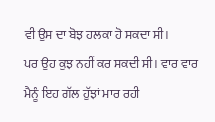ਵੀ ਉਸ ਦਾ ਬੋਝ ਹਲਕਾ ਹੋ ਸਕਦਾ ਸੀ।
ਪਰ ਉਹ ਕੁਝ ਨਹੀਂ ਕਰ ਸਕਦੀ ਸੀ। ਵਾਰ ਵਾਰ ਮੈਨੂੰ ਇਹ ਗੱਲ ਹੁੱਝਾਂ ਮਾਰ ਰਹੀ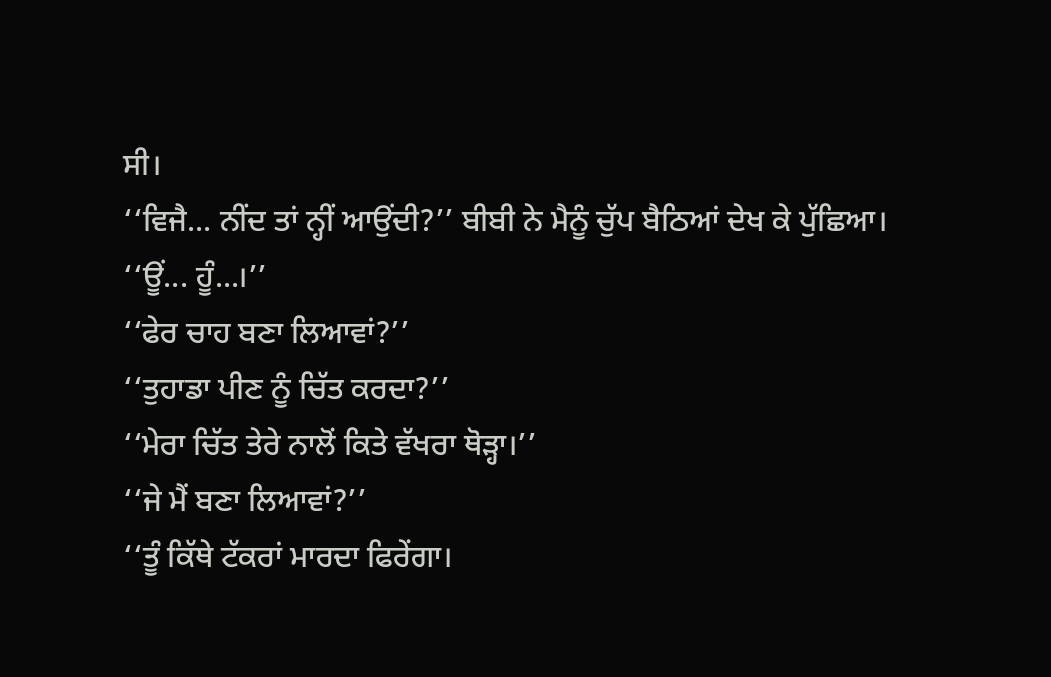ਸੀ।
‘‘ਵਿਜੈ... ਨੀਂਦ ਤਾਂ ਨ੍ਹੀਂ ਆਉਂਦੀ?’’ ਬੀਬੀ ਨੇ ਮੈਨੂੰ ਚੁੱਪ ਬੈਠਿਆਂ ਦੇਖ ਕੇ ਪੁੱਛਿਆ।
‘‘ਊਂ... ਹੂੰ...।’’
‘‘ਫੇਰ ਚਾਹ ਬਣਾ ਲਿਆਵਾਂ?’’
‘‘ਤੁਹਾਡਾ ਪੀਣ ਨੂੰ ਚਿੱਤ ਕਰਦਾ?’’
‘‘ਮੇਰਾ ਚਿੱਤ ਤੇਰੇ ਨਾਲੋਂ ਕਿਤੇ ਵੱਖਰਾ ਥੋੜ੍ਹਾ।’’
‘‘ਜੇ ਮੈਂ ਬਣਾ ਲਿਆਵਾਂ?’’
‘‘ਤੂੰ ਕਿੱਥੇ ਟੱਕਰਾਂ ਮਾਰਦਾ ਫਿਰੇਂਗਾ।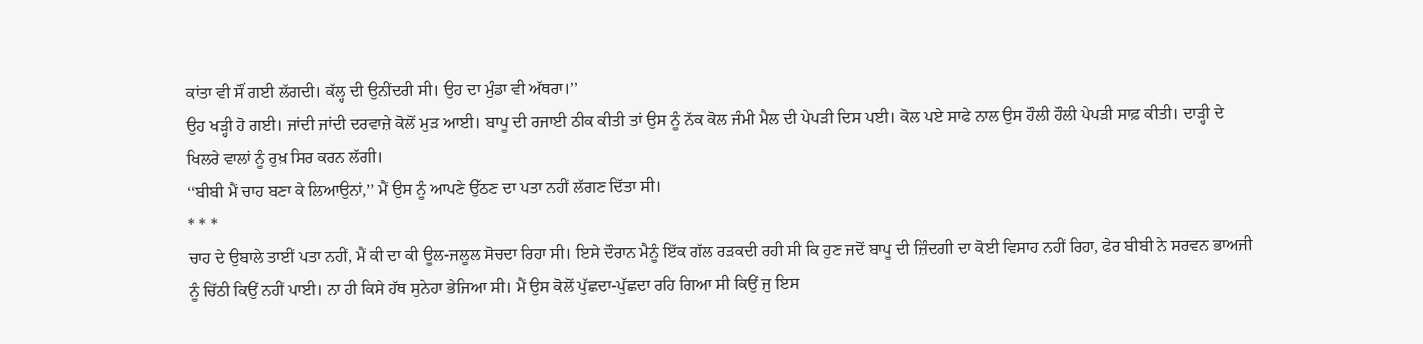ਕਾਂਤਾ ਵੀ ਸੌਂ ਗਈ ਲੱਗਦੀ। ਕੱਲ੍ਹ ਦੀ ਉਨੀਂਦਰੀ ਸੀ। ਉਹ ਦਾ ਮੁੰਡਾ ਵੀ ਅੱਥਰਾ।’’
ਉਹ ਖੜ੍ਹੀ ਹੋ ਗਈ। ਜਾਂਦੀ ਜਾਂਦੀ ਦਰਵਾਜ਼ੇ ਕੋਲੋਂ ਮੁੜ ਆਈ। ਬਾਪੂ ਦੀ ਰਜਾਈ ਠੀਕ ਕੀਤੀ ਤਾਂ ਉਸ ਨੂੰ ਨੱਕ ਕੋਲ ਜੰਮੀ ਮੈਲ ਦੀ ਪੇਪੜੀ ਦਿਸ ਪਈ। ਕੋਲ ਪਏ ਸਾਫੇ ਨਾਲ ਉਸ ਹੌਲੀ ਹੌਲੀ ਪੇਪੜੀ ਸਾਫ਼ ਕੀਤੀ। ਦਾੜ੍ਹੀ ਦੇ ਖਿਲਰੇ ਵਾਲਾਂ ਨੂੰ ਰੁਖ਼ ਸਿਰ ਕਰਨ ਲੱਗੀ।
‘‘ਬੀਬੀ ਮੈਂ ਚਾਹ ਬਣਾ ਕੇ ਲਿਆਉਨਾਂ,’’ ਮੈਂ ਉਸ ਨੂੰ ਆਪਣੇ ਉੱਠਣ ਦਾ ਪਤਾ ਨਹੀਂ ਲੱਗਣ ਦਿੱਤਾ ਸੀ।
* * *
ਚਾਹ ਦੇ ਉਬਾਲੇ ਤਾਈਂ ਪਤਾ ਨਹੀਂ, ਮੈਂ ਕੀ ਦਾ ਕੀ ਊਲ-ਜਲੂਲ ਸੋਚਦਾ ਰਿਹਾ ਸੀ। ਇਸੇ ਦੌਰਾਨ ਮੈਨੂੰ ਇੱਕ ਗੱਲ ਰੜਕਦੀ ਰਹੀ ਸੀ ਕਿ ਹੁਣ ਜਦੋਂ ਬਾਪੂ ਦੀ ਜ਼ਿੰਦਗੀ ਦਾ ਕੋਈ ਵਿਸਾਹ ਨਹੀਂ ਰਿਹਾ, ਫੇਰ ਬੀਬੀ ਨੇ ਸਰਵਨ ਭਾਅਜੀ ਨੂੰ ਚਿੱਠੀ ਕਿਉਂ ਨਹੀਂ ਪਾਈ। ਨਾ ਹੀ ਕਿਸੇ ਹੱਥ ਸੁਨੇਹਾ ਭੇਜਿਆ ਸੀ। ਮੈਂ ਉਸ ਕੋਲੋਂ ਪੁੱਛਦਾ-ਪੁੱਛਦਾ ਰਹਿ ਗਿਆ ਸੀ ਕਿਉਂ ਜੁ ਇਸ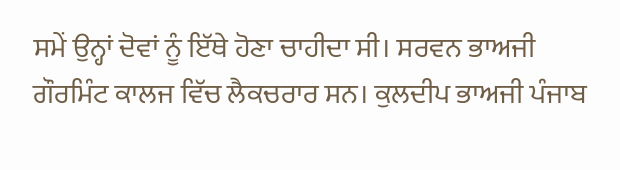ਸਮੇਂ ਉਨ੍ਹਾਂ ਦੋਵਾਂ ਨੂੰ ਇੱਥੇ ਹੋਣਾ ਚਾਹੀਦਾ ਸੀ। ਸਰਵਨ ਭਾਅਜੀ ਗੌਰਮਿੰਟ ਕਾਲਜ ਵਿੱਚ ਲੈਕਚਰਾਰ ਸਨ। ਕੁਲਦੀਪ ਭਾਅਜੀ ਪੰਜਾਬ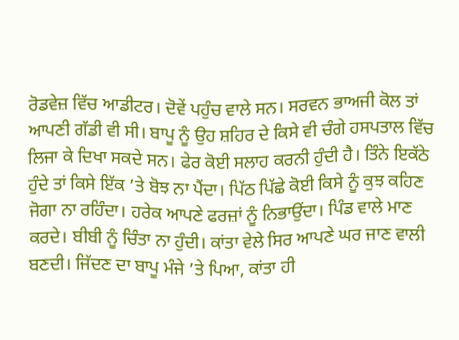ਰੋਡਵੇਜ਼ ਵਿੱਚ ਆਡੀਟਰ। ਦੋਵੇਂ ਪਹੁੰਚ ਵਾਲੇ ਸਨ। ਸਰਵਨ ਭਾਅਜੀ ਕੋਲ ਤਾਂ ਆਪਣੀ ਗੱਡੀ ਵੀ ਸੀ। ਬਾਪੂ ਨੂੰ ਉਹ ਸ਼ਹਿਰ ਦੇ ਕਿਸੇ ਵੀ ਚੰਗੇ ਹਸਪਤਾਲ ਵਿੱਚ ਲਿਜਾ ਕੇ ਦਿਖਾ ਸਕਦੇ ਸਨ। ਫੇਰ ਕੋਈ ਸਲਾਹ ਕਰਨੀ ਹੁੰਦੀ ਹੈ। ਤਿੰਨੇ ਇਕੱਠੇ ਹੁੰਦੇ ਤਾਂ ਕਿਸੇ ਇੱਕ ’ਤੇ ਬੋਝ ਨਾ ਪੈਂਦਾ। ਪਿੱਠ ਪਿੱਛੇ ਕੋਈ ਕਿਸੇ ਨੂੰ ਕੁਝ ਕਹਿਣ ਜੋਗਾ ਨਾ ਰਹਿੰਦਾ। ਹਰੇਕ ਆਪਣੇ ਫਰਜ਼ਾਂ ਨੂੰ ਨਿਭਾਉਂਦਾ। ਪਿੰਡ ਵਾਲੇ ਮਾਣ ਕਰਦੇ। ਬੀਬੀ ਨੂੰ ਚਿੰਤਾ ਨਾ ਹੁੰਦੀ। ਕਾਂਤਾ ਵੇਲੇ ਸਿਰ ਆਪਣੇ ਘਰ ਜਾਣ ਵਾਲੀ ਬਣਦੀ। ਜਿੱਦਣ ਦਾ ਬਾਪੂ ਮੰਜੇ ’ਤੇ ਪਿਆ, ਕਾਂਤਾ ਹੀ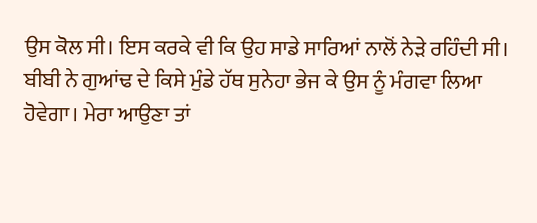ਉਸ ਕੋਲ ਸੀ। ਇਸ ਕਰਕੇ ਵੀ ਕਿ ਉਹ ਸਾਡੇ ਸਾਰਿਆਂ ਨਾਲੋਂ ਨੇੜੇ ਰਹਿੰਦੀ ਸੀ। ਬੀਬੀ ਨੇ ਗੁਆਂਢ ਦੇ ਕਿਸੇ ਮੁੰਡੇ ਹੱਥ ਸੁਨੇਹਾ ਭੇਜ ਕੇ ਉਸ ਨੂੰ ਮੰਗਵਾ ਲਿਆ ਹੋਵੇਗਾ। ਮੇਰਾ ਆਉਣਾ ਤਾਂ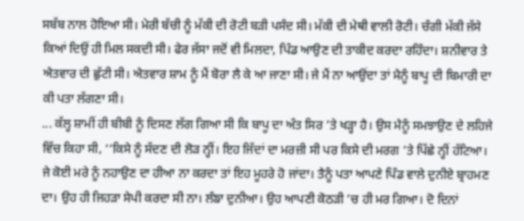ਸਬੱਬ ਨਾਲ ਹੋਇਆ ਸੀ। ਮੇਰੀ ਬੱਚੀ ਨੂੰ ਮੱਕੀ ਦੀ ਰੋਟੀ ਬੜੀ ਪਸੰਦ ਸੀ। ਮੱਕੀ ਦੀ ਮੇਥੀ ਵਾਲੀ ਰੋਟੀ। ਚੰਗੀ ਮੱਕੀ ਜੱਸੇ ਕਿਆਂ ਦਿਉਂ ਹੀ ਮਿਲ ਸਕਦੀ ਸੀ। ਫੇਰ ਜੱਸਾ ਜਦੋਂ ਵੀ ਮਿਲਦਾ, ਪਿੰਡ ਆਉਣ ਦੀ ਤਾਕੀਦ ਕਰਦਾ ਰਹਿੰਦਾ। ਸ਼ਨੀਵਾਰ ਤੇ ਐਤਵਾਰ ਦੀ ਛੁੱਟੀ ਸੀ। ਐਤਵਾਰ ਸ਼ਾਮ ਨੂੰ ਮੈਂ ਬੋਰਾ ਲੈ ਕੇ ਆ ਜਾਣਾ ਸੀ। ਜੇ ਮੈਂ ਨਾ ਆਉਂਦਾ ਤਾਂ ਮੈਨੂੰ ਬਾਪੂ ਦੀ ਬਿਮਾਰੀ ਦਾ ਕੀ ਪਤਾ ਲੱਗਣਾ ਸੀ।
... ਕੱਲ੍ਹ ਸ਼ਾਮੀਂ ਹੀ ਬੀਬੀ ਨੂੰ ਦਿਸਣ ਲੱਗ ਗਿਆ ਸੀ ਕਿ ਬਾਪੂ ਦਾ ਅੰਤ ਸਿਰ ’ਤੇ ਖੜ੍ਹਾ ਹੈ। ਉਸ ਮੈਨੂੰ ਸਮਝਾਉਣ ਦੇ ਲਹਿਜੇ ਵਿੱਚ ਕਿਹਾ ਸੀ, ‘‘ਕਿਸੇ ਨੂੰ ਸੱਦਣ ਦੀ ਲੋੜ ਨ੍ਹੀਂ। ਇਹ ਜਿੱਦਾਂ ਦਾ ਮਰਜ਼ੀ ਸੀ ਪਰ ਕਿਸੇ ਦੀ ਮਰਗ ’ਤੇ ਪਿੱਛੇ ਨ੍ਹੀਂ ਹੱਟਿਆ। ਜੇ ਕੋਈ ਮਰੇ ਨੂੰ ਨਹਾਉਣ ਦਾ ਹੀਆ ਨਾ ਕਰਦਾ ਤਾਂ ਇਹ ਮੂਹਰੇ ਹੋ ਜਾਂਦਾ। ਤੈਨੂੰ ਪਤਾ ਆਪਣੇ ਪਿੰਡ ਵਾਲੇ ਦੁਨੀਏ ਬ੍ਰਾਹਮਣ ਦਾ। ਉਹ ਹੀ ਜਿਹੜਾ ਸੇਪੀ ਕਰਦਾ ਸੀ ਨਾ। ਲੰਙਾ ਦੁਨੀਆ। ਉਹ ਆਪਣੀ ਕੋਠੜੀ ’ਚ ਹੀ ਮਰ ਗਿਆ। ਦੋ ਦਿਨਾਂ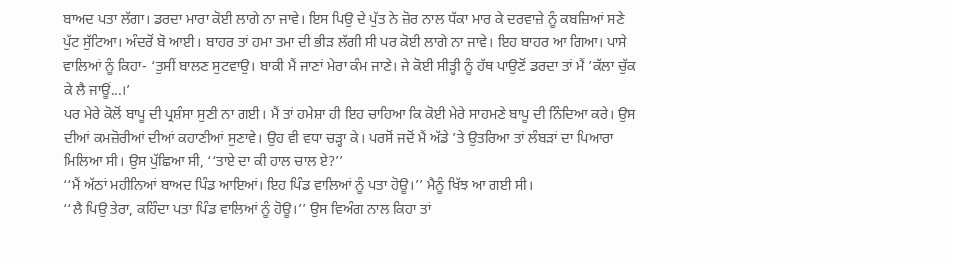ਬਾਅਦ ਪਤਾ ਲੱਗਾ। ਡਰਦਾ ਮਾਰਾ ਕੋਈ ਲਾਗੇ ਨਾ ਜਾਵੇ। ਇਸ ਪਿਉ ਦੇ ਪੁੱਤ ਨੇ ਜ਼ੋਰ ਨਾਲ ਧੱਕਾ ਮਾਰ ਕੇ ਦਰਵਾਜ਼ੇ ਨੂੰ ਕਬਜ਼ਿਆਂ ਸਣੇ ਪੁੱਟ ਸੁੱਟਿਆ। ਅੰਦਰੋਂ ਬੋ ਆਈ। ਬਾਹਰ ਤਾਂ ਹਮਾ ਤਮਾ ਦੀ ਭੀੜ ਲੱਗੀ ਸੀ ਪਰ ਕੋਈ ਲਾਗੇ ਨਾ ਜਾਵੇ। ਇਹ ਬਾਹਰ ਆ ਗਿਆ। ਪਾਸੇ ਵਾਲਿਆਂ ਨੂੰ ਕਿਹਾ- ‘ਤੁਸੀਂ ਬਾਲਣ ਸੁਟਵਾਉ। ਬਾਕੀ ਮੈਂ ਜਾਣਾਂ ਮੇਰਾ ਕੰਮ ਜਾਣੇ। ਜੇ ਕੋਈ ਸੀੜ੍ਹੀ ਨੂੰ ਹੱਥ ਪਾਉਣੋਂ ਡਰਦਾ ਤਾਂ ਮੈਂ ’ਕੱਲਾ ਚੁੱਕ ਕੇ ਲੈ ਜਾਊਂ...।’
ਪਰ ਮੇਰੇ ਕੋਲੋਂ ਬਾਪੂ ਦੀ ਪ੍ਰਸ਼ੰਸਾ ਸੁਣੀ ਨਾ ਗਈ। ਮੈਂ ਤਾਂ ਹਮੇਸ਼ਾ ਹੀ ਇਹ ਚਾਹਿਆ ਕਿ ਕੋਈ ਮੇਰੇ ਸਾਹਮਣੇ ਬਾਪੂ ਦੀ ਨਿੰਦਿਆ ਕਰੇ। ਉਸ ਦੀਆਂ ਕਮਜ਼ੋਰੀਆਂ ਦੀਆਂ ਕਹਾਣੀਆਂ ਸੁਣਾਵੇ। ਉਹ ਵੀ ਵਧਾ ਚੜ੍ਹਾ ਕੇ। ਪਰਸੋਂ ਜਦੋਂ ਮੈਂ ਅੱਡੇ ’ਤੇ ਉਤਰਿਆ ਤਾਂ ਲੰਬੜਾਂ ਦਾ ਪਿਆਰਾ ਮਿਲਿਆ ਸੀ। ਉਸ ਪੁੱਛਿਆ ਸੀ, ‘‘ਤਾਏ ਦਾ ਕੀ ਹਾਲ ਚਾਲ ਏ?’’
‘‘ਮੈਂ ਅੱਠਾਂ ਮਹੀਨਿਆਂ ਬਾਅਦ ਪਿੰਡ ਆਇਆਂ। ਇਹ ਪਿੰਡ ਵਾਲਿਆਂ ਨੂੰ ਪਤਾ ਹੋਊ।’’ ਮੈਨੂੰ ਖਿੱਝ ਆ ਗਈ ਸੀ।
‘‘ਲੈ ਪਿਉ ਤੇਰਾ, ਕਹਿੰਦਾ ਪਤਾ ਪਿੰਡ ਵਾਲਿਆਂ ਨੂੰ ਹੋਊ।’’ ਉਸ ਵਿਅੰਗ ਨਾਲ ਕਿਹਾ ਤਾਂ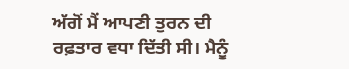ਅੱਗੋਂ ਮੈਂ ਆਪਣੀ ਤੁਰਨ ਦੀ ਰਫ਼ਤਾਰ ਵਧਾ ਦਿੱਤੀ ਸੀ। ਮੈਨੂੰ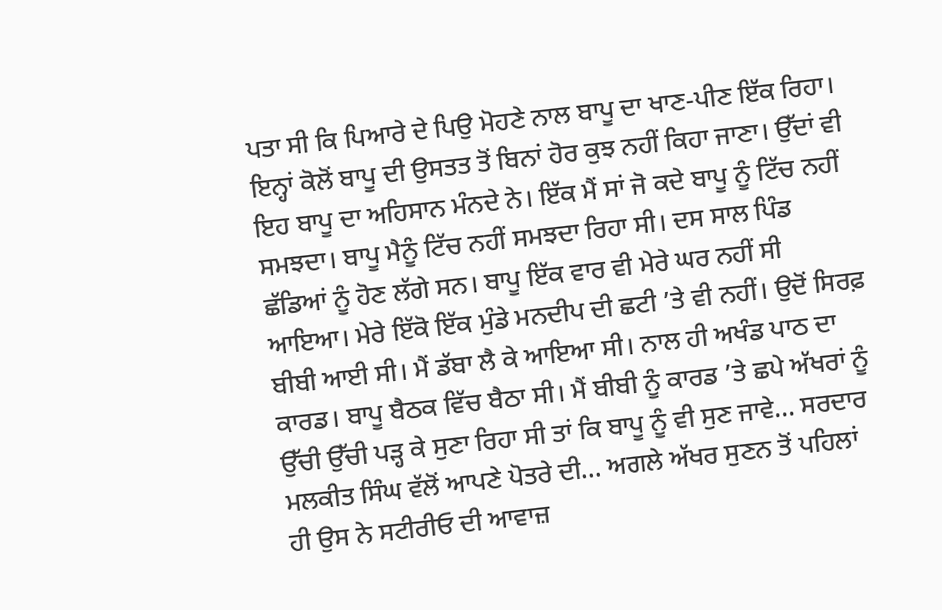ਪਤਾ ਸੀ ਕਿ ਪਿਆਰੇ ਦੇ ਪਿਉ ਮੋਹਣੇ ਨਾਲ ਬਾਪੂ ਦਾ ਖਾਣ-ਪੀਣ ਇੱਕ ਰਿਹਾ। ਇਨ੍ਹਾਂ ਕੋਲੋਂ ਬਾਪੂ ਦੀ ਉਸਤਤ ਤੋਂ ਬਿਨਾਂ ਹੋਰ ਕੁਝ ਨਹੀਂ ਕਿਹਾ ਜਾਣਾ। ਉੱਦਾਂ ਵੀ ਇਹ ਬਾਪੂ ਦਾ ਅਹਿਸਾਨ ਮੰਨਦੇ ਨੇ। ਇੱਕ ਮੈਂ ਸਾਂ ਜੋ ਕਦੇ ਬਾਪੂ ਨੂੰ ਟਿੱਚ ਨਹੀਂ ਸਮਝਦਾ। ਬਾਪੂ ਮੈਨੂੰ ਟਿੱਚ ਨਹੀਂ ਸਮਝਦਾ ਰਿਹਾ ਸੀ। ਦਸ ਸਾਲ ਪਿੰਡ ਛੱਡਿਆਂ ਨੂੰ ਹੋਣ ਲੱਗੇ ਸਨ। ਬਾਪੂ ਇੱਕ ਵਾਰ ਵੀ ਮੇਰੇ ਘਰ ਨਹੀਂ ਸੀ ਆਇਆ। ਮੇਰੇ ਇੱਕੋ ਇੱਕ ਮੁੰਡੇ ਮਨਦੀਪ ਦੀ ਛਟੀ ’ਤੇ ਵੀ ਨਹੀਂ। ਉਦੋਂ ਸਿਰਫ਼ ਬੀਬੀ ਆਈ ਸੀ। ਮੈਂ ਡੱਬਾ ਲੈ ਕੇ ਆਇਆ ਸੀ। ਨਾਲ ਹੀ ਅਖੰਡ ਪਾਠ ਦਾ ਕਾਰਡ। ਬਾਪੂ ਬੈਠਕ ਵਿੱਚ ਬੈਠਾ ਸੀ। ਮੈਂ ਬੀਬੀ ਨੂੰ ਕਾਰਡ ’ਤੇ ਛਪੇ ਅੱਖਰਾਂ ਨੂੰ ਉੱਚੀ ਉੱਚੀ ਪੜ੍ਹ ਕੇ ਸੁਣਾ ਰਿਹਾ ਸੀ ਤਾਂ ਕਿ ਬਾਪੂ ਨੂੰ ਵੀ ਸੁਣ ਜਾਵੇ... ਸਰਦਾਰ ਮਲਕੀਤ ਸਿੰਘ ਵੱਲੋਂ ਆਪਣੇ ਪੋਤਰੇ ਦੀ... ਅਗਲੇ ਅੱਖਰ ਸੁਣਨ ਤੋਂ ਪਹਿਲਾਂ ਹੀ ਉਸ ਨੇ ਸਟੀਰੀਓ ਦੀ ਆਵਾਜ਼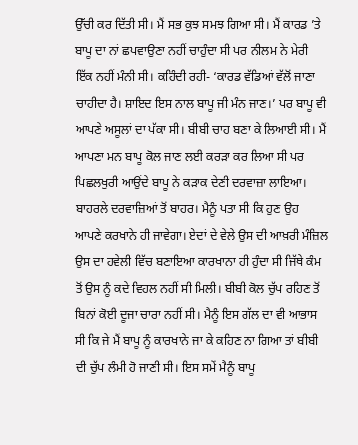ਉੱਚੀ ਕਰ ਦਿੱਤੀ ਸੀ। ਮੈਂ ਸਭ ਕੁਝ ਸਮਝ ਗਿਆ ਸੀ। ਮੈਂ ਕਾਰਡ ’ਤੇ ਬਾਪੂ ਦਾ ਨਾਂ ਛਪਵਾਉਣਾ ਨਹੀਂ ਚਾਹੁੰਦਾ ਸੀ ਪਰ ਨੀਲਮ ਨੇ ਮੇਰੀ ਇੱਕ ਨਹੀਂ ਮੰਨੀ ਸੀ। ਕਹਿੰਦੀ ਰਹੀ- ‘ਕਾਰਡ ਵੱਡਿਆਂ ਵੱਲੋਂ ਜਾਣਾ ਚਾਹੀਦਾ ਹੈ। ਸ਼ਾਇਦ ਇਸ ਨਾਲ ਬਾਪੂ ਜੀ ਮੰਨ ਜਾਣ।’ ਪਰ ਬਾਪੂ ਵੀ ਆਪਣੇ ਅਸੂਲਾਂ ਦਾ ਪੱਕਾ ਸੀ। ਬੀਬੀ ਚਾਹ ਬਣਾ ਕੇ ਲਿਆਈ ਸੀ। ਮੈਂ ਆਪਣਾ ਮਨ ਬਾਪੂ ਕੋਲ ਜਾਣ ਲਈ ਕਰੜਾ ਕਰ ਲਿਆ ਸੀ ਪਰ ਪਿਛਲਖੁਰੀ ਆਉਂਦੇ ਬਾਪੂ ਨੇ ਕੜਾਕ ਦੇਣੀ ਦਰਵਾਜ਼ਾ ਲਾਇਆ। ਬਾਹਰਲੇ ਦਰਵਾਜ਼ਿਆਂ ਤੋਂ ਬਾਹਰ। ਮੈਨੂੰ ਪਤਾ ਸੀ ਕਿ ਹੁਣ ਉਹ ਆਪਣੇ ਕਰਖਾਨੇ ਹੀ ਜਾਵੇਗਾ। ਏਦਾਂ ਦੇ ਵੇਲੇ ਉਸ ਦੀ ਆਖ਼ਰੀ ਮੰਜ਼ਿਲ ਉਸ ਦਾ ਹਵੇਲੀ ਵਿੱਚ ਬਣਾਇਆ ਕਾਰਖਾਨਾ ਹੀ ਹੁੰਦਾ ਸੀ ਜਿੱਥੇ ਕੰਮ ਤੋਂ ਉਸ ਨੂੰ ਕਦੇ ਵਿਹਲ ਨਹੀਂ ਸੀ ਮਿਲੀ। ਬੀਬੀ ਕੋਲ ਚੁੱਪ ਰਹਿਣ ਤੋਂ ਬਿਨਾਂ ਕੋਈ ਦੂਜਾ ਚਾਰਾ ਨਹੀਂ ਸੀ। ਮੈਨੂੰ ਇਸ ਗੱਲ ਦਾ ਵੀ ਆਭਾਸ ਸੀ ਕਿ ਜੇ ਮੈਂ ਬਾਪੂ ਨੂੰ ਕਾਰਖਾਨੇ ਜਾ ਕੇ ਕਹਿਣ ਨਾ ਗਿਆ ਤਾਂ ਬੀਬੀ ਦੀ ਚੁੱਪ ਲੰਮੀ ਹੋ ਜਾਣੀ ਸੀ। ਇਸ ਸਮੇਂ ਮੈਨੂੰ ਬਾਪੂ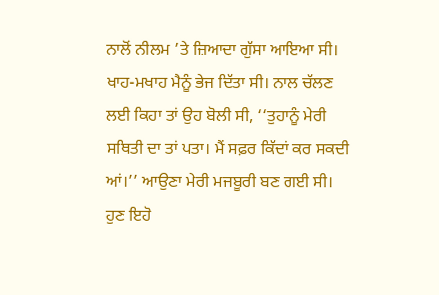ਨਾਲੋਂ ਨੀਲਮ ’ਤੇ ਜ਼ਿਆਦਾ ਗੁੱਸਾ ਆਇਆ ਸੀ। ਖਾਹ-ਮਖਾਹ ਮੈਨੂੰ ਭੇਜ ਦਿੱਤਾ ਸੀ। ਨਾਲ ਚੱਲਣ ਲਈ ਕਿਹਾ ਤਾਂ ਉਹ ਬੋਲੀ ਸੀ, ‘‘ਤੁਹਾਨੂੰ ਮੇਰੀ ਸਥਿਤੀ ਦਾ ਤਾਂ ਪਤਾ। ਮੈਂ ਸਫ਼ਰ ਕਿੱਦਾਂ ਕਰ ਸਕਦੀ ਆਂ।’’ ਆਉਣਾ ਮੇਰੀ ਮਜਬੂਰੀ ਬਣ ਗਈ ਸੀ। ਹੁਣ ਇਹੋ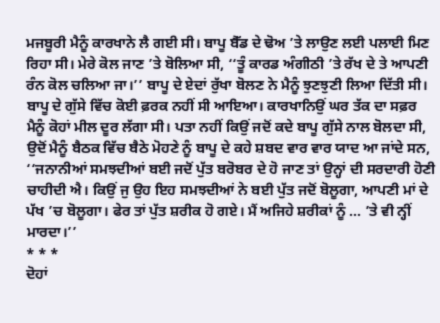ਮਜਬੂਰੀ ਮੈਨੂੰ ਕਾਰਖਾਨੇ ਲੈ ਗਈ ਸੀ। ਬਾਪੂ ਬੈੱਡ ਦੇ ਢੋਅ ’ਤੇ ਲਾਉਣ ਲਈ ਪਲਾਈ ਮਿਣ ਰਿਹਾ ਸੀ। ਮੇਰੇ ਕੋਲ ਜਾਣ ’ਤੇ ਬੋਲਿਆ ਸੀ, ‘‘ਤੂੰ ਕਾਰਡ ਅੰਗੀਠੀ ’ਤੇ ਰੱਖ ਦੇ ਤੇ ਆਪਣੀ ਰੰਨ ਕੋਲ ਚਲਿਆ ਜਾ।’’ ਬਾਪੂ ਦੇ ਏਦਾਂ ਰੁੱਖਾ ਬੋਲਣ ਨੇ ਮੈਨੂੰ ਝੁਣਝੁਣੀ ਲਿਆ ਦਿੱਤੀ ਸੀ। ਬਾਪੂ ਦੇ ਗੁੱਸੇ ਵਿੱਚ ਕੋਈ ਫ਼ਰਕ ਨਹੀਂ ਸੀ ਆਇਆ। ਕਾਰਖਾਨਿਉਂ ਘਰ ਤੱਕ ਦਾ ਸਫ਼ਰ ਮੈਨੂੰ ਕੋਹਾਂ ਮੀਲ ਦੂਰ ਲੱਗਾ ਸੀ। ਪਤਾ ਨਹੀਂ ਕਿਉਂ ਜਦੋਂ ਕਦੇ ਬਾਪੂ ਗੁੱਸੇ ਨਾਲ ਬੋਲਦਾ ਸੀ, ਉਦੋਂ ਮੈਨੂੰ ਬੈਠਕ ਵਿੱਚ ਬੈਠੇ ਮੋਹਣੇ ਨੂੰ ਬਾਪੂ ਦੇ ਕਹੇ ਸ਼ਬਦ ਵਾਰ ਵਾਰ ਯਾਦ ਆ ਜਾਂਦੇ ਸਨ, ‘‘ਜਨਾਨੀਆਂ ਸਮਝਦੀਆਂ ਬਈ ਜਦੋਂ ਪੁੱਤ ਬਰੋਬਰ ਦੇ ਹੋ ਜਾਣ ਤਾਂ ਉਨ੍ਹਾਂ ਦੀ ਸਰਦਾਰੀ ਹੋਣੀ ਚਾਹੀਦੀ ਐ। ਕਿਉਂ ਜੁ ਉਹ ਇਹ ਸਮਝਦੀਆਂ ਨੇ ਬਈ ਪੁੱਤ ਜਦੋਂ ਬੋਲੂਗਾ, ਆਪਣੀ ਮਾਂ ਦੇ ਪੱਖ ’ਚ ਬੋਲੂਗਾ। ਫੇਰ ਤਾਂ ਪੁੱਤ ਸ਼ਰੀਕ ਹੋ ਗਏ। ਮੈਂ ਅਜਿਹੇ ਸ਼ਰੀਕਾਂ ਨੂੰ ... ’ਤੇ ਵੀ ਨ੍ਹੀਂ ਮਾਰਦਾ।’’
* * *
ਦੋਹਾਂ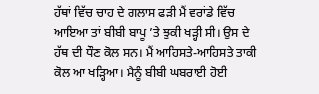ਹੱਥਾਂ ਵਿੱਚ ਚਾਹ ਦੇ ਗਲਾਸ ਫੜੀ ਮੈਂ ਵਰਾਂਡੇ ਵਿੱਚ ਆਇਆ ਤਾਂ ਬੀਬੀ ਬਾਪੂ ’ਤੇ ਝੁਕੀ ਖੜ੍ਹੀ ਸੀ। ਉਸ ਦੇ ਹੱਥ ਦੀ ਧੌਣ ਕੋਲ ਸਨ। ਮੈਂ ਆਹਿਸਤੇ-ਆਹਿਸਤੇ ਤਾਕੀ ਕੋਲ ਆ ਖੜ੍ਹਿਆ। ਮੈਨੂੰ ਬੀਬੀ ਘਬਰਾਈ ਹੋਈ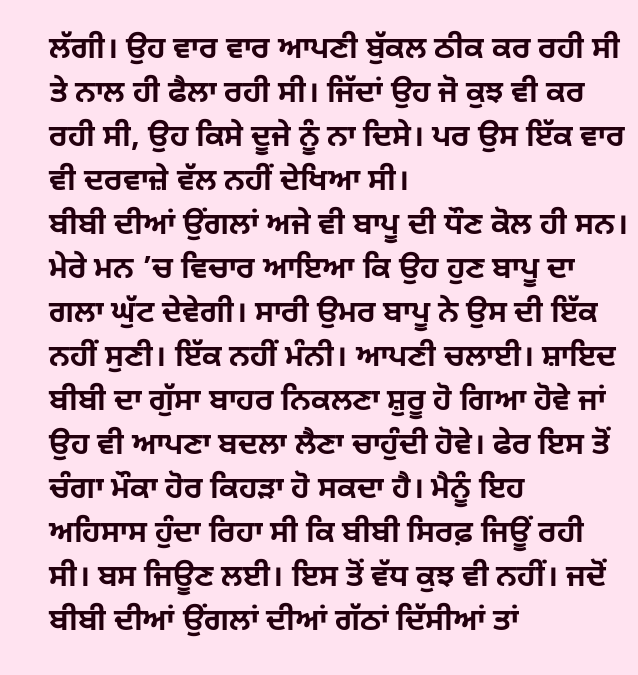ਲੱਗੀ। ਉਹ ਵਾਰ ਵਾਰ ਆਪਣੀ ਬੁੱਕਲ ਠੀਕ ਕਰ ਰਹੀ ਸੀ ਤੇ ਨਾਲ ਹੀ ਫੈਲਾ ਰਹੀ ਸੀ। ਜਿੱਦਾਂ ਉਹ ਜੋ ਕੁਝ ਵੀ ਕਰ ਰਹੀ ਸੀ, ਉਹ ਕਿਸੇ ਦੂਜੇ ਨੂੰ ਨਾ ਦਿਸੇ। ਪਰ ਉਸ ਇੱਕ ਵਾਰ ਵੀ ਦਰਵਾਜ਼ੇ ਵੱਲ ਨਹੀਂ ਦੇਖਿਆ ਸੀ।
ਬੀਬੀ ਦੀਆਂ ਉਂਗਲਾਂ ਅਜੇ ਵੀ ਬਾਪੂ ਦੀ ਧੌਣ ਕੋਲ ਹੀ ਸਨ। ਮੇਰੇ ਮਨ ’ਚ ਵਿਚਾਰ ਆਇਆ ਕਿ ਉਹ ਹੁਣ ਬਾਪੂ ਦਾ ਗਲਾ ਘੁੱਟ ਦੇਵੇਗੀ। ਸਾਰੀ ਉਮਰ ਬਾਪੂ ਨੇ ਉਸ ਦੀ ਇੱਕ ਨਹੀਂ ਸੁਣੀ। ਇੱਕ ਨਹੀਂ ਮੰਨੀ। ਆਪਣੀ ਚਲਾਈ। ਸ਼ਾਇਦ ਬੀਬੀ ਦਾ ਗੁੱਸਾ ਬਾਹਰ ਨਿਕਲਣਾ ਸ਼ੁਰੂ ਹੋ ਗਿਆ ਹੋਵੇ ਜਾਂ ਉਹ ਵੀ ਆਪਣਾ ਬਦਲਾ ਲੈਣਾ ਚਾਹੁੰਦੀ ਹੋਵੇ। ਫੇਰ ਇਸ ਤੋਂ ਚੰਗਾ ਮੌਕਾ ਹੋਰ ਕਿਹੜਾ ਹੋ ਸਕਦਾ ਹੈ। ਮੈਨੂੰ ਇਹ ਅਹਿਸਾਸ ਹੁੰਦਾ ਰਿਹਾ ਸੀ ਕਿ ਬੀਬੀ ਸਿਰਫ਼ ਜਿਊਂ ਰਹੀ ਸੀ। ਬਸ ਜਿਊਣ ਲਈ। ਇਸ ਤੋਂ ਵੱਧ ਕੁਝ ਵੀ ਨਹੀਂ। ਜਦੋਂ ਬੀਬੀ ਦੀਆਂ ਉਂਗਲਾਂ ਦੀਆਂ ਗੱਠਾਂ ਦਿੱਸੀਆਂ ਤਾਂ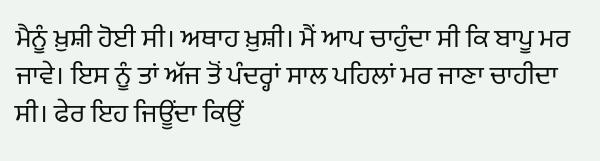ਮੈਨੂੰ ਖ਼ੁਸ਼ੀ ਹੋਈ ਸੀ। ਅਥਾਹ ਖ਼ੁਸ਼ੀ। ਮੈਂ ਆਪ ਚਾਹੁੰਦਾ ਸੀ ਕਿ ਬਾਪੂ ਮਰ ਜਾਵੇ। ਇਸ ਨੂੰ ਤਾਂ ਅੱਜ ਤੋਂ ਪੰਦਰ੍ਹਾਂ ਸਾਲ ਪਹਿਲਾਂ ਮਰ ਜਾਣਾ ਚਾਹੀਦਾ ਸੀ। ਫੇਰ ਇਹ ਜਿਊਂਦਾ ਕਿਉਂ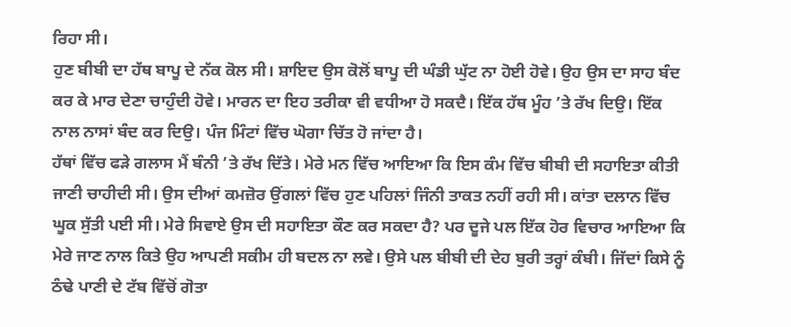ਰਿਹਾ ਸੀ।
ਹੁਣ ਬੀਬੀ ਦਾ ਹੱਥ ਬਾਪੂ ਦੇ ਨੱਕ ਕੋਲ ਸੀ। ਸ਼ਾਇਦ ਉਸ ਕੋਲੋਂ ਬਾਪੂ ਦੀ ਘੰਡੀ ਘੁੱਟ ਨਾ ਹੋਈ ਹੋਵੇ। ਉਹ ਉਸ ਦਾ ਸਾਹ ਬੰਦ ਕਰ ਕੇ ਮਾਰ ਦੇਣਾ ਚਾਹੁੰਦੀ ਹੋਵੇ। ਮਾਰਨ ਦਾ ਇਹ ਤਰੀਕਾ ਵੀ ਵਧੀਆ ਹੋ ਸਕਦੈ। ਇੱਕ ਹੱਥ ਮੂੰਹ ’ਤੇ ਰੱਖ ਦਿਉ। ਇੱਕ ਨਾਲ ਨਾਸਾਂ ਬੰਦ ਕਰ ਦਿਉ। ਪੰਜ ਮਿੰਟਾਂ ਵਿੱਚ ਘੋਗਾ ਚਿੱਤ ਹੋ ਜਾਂਦਾ ਹੈ।
ਹੱਥਾਂ ਵਿੱਚ ਫੜੇ ਗਲਾਸ ਮੈਂ ਬੰਨੀ ’ਤੇ ਰੱਖ ਦਿੱਤੇ। ਮੇਰੇ ਮਨ ਵਿੱਚ ਆਇਆ ਕਿ ਇਸ ਕੰਮ ਵਿੱਚ ਬੀਬੀ ਦੀ ਸਹਾਇਤਾ ਕੀਤੀ ਜਾਣੀ ਚਾਹੀਦੀ ਸੀ। ਉਸ ਦੀਆਂ ਕਮਜ਼ੋਰ ਉਂਗਲਾਂ ਵਿੱਚ ਹੁਣ ਪਹਿਲਾਂ ਜਿੰਨੀ ਤਾਕਤ ਨਹੀਂ ਰਹੀ ਸੀ। ਕਾਂਤਾ ਦਲਾਨ ਵਿੱਚ ਘੂਕ ਸੁੱਤੀ ਪਈ ਸੀ। ਮੇਰੇ ਸਿਵਾਏ ਉਸ ਦੀ ਸਹਾਇਤਾ ਕੌਣ ਕਰ ਸਕਦਾ ਹੈ? ਪਰ ਦੂਜੇ ਪਲ ਇੱਕ ਹੋਰ ਵਿਚਾਰ ਆਇਆ ਕਿ ਮੇਰੇ ਜਾਣ ਨਾਲ ਕਿਤੇ ਉਹ ਆਪਣੀ ਸਕੀਮ ਹੀ ਬਦਲ ਨਾ ਲਵੇ। ਉਸੇ ਪਲ ਬੀਬੀ ਦੀ ਦੇਹ ਬੁਰੀ ਤਰ੍ਹਾਂ ਕੰਬੀ। ਜਿੱਦਾਂ ਕਿਸੇ ਨੂੰ ਠੰਢੇ ਪਾਣੀ ਦੇ ਟੱਬ ਵਿੱਚੋਂ ਗੋਤਾ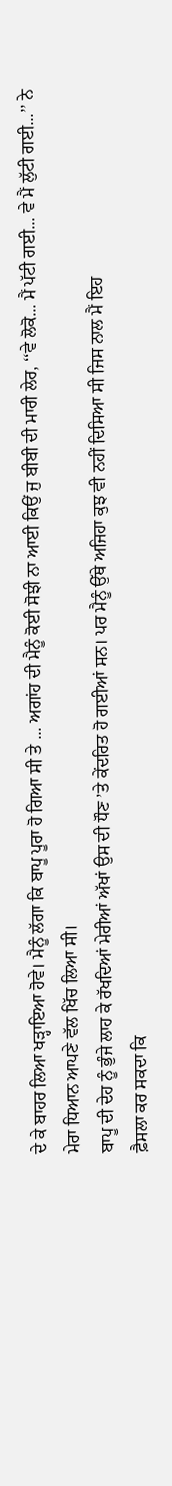ਦੇ ਕੇ ਬਾਹਰ ਲਿਆ ਖੜ੍ਹਾਇਆ ਹੋਵੇ। ਮੈਨੂੰ ਲੱਗਾ ਕਿ ਬਾਪੂ ਪੂਰਾ ਹੋ ਗਿਆ ਸੀ ਤੇ ... ਅਗਾਂਹ ਦੀ ਮੈਨੂੰ ਕੋਈ ਸੋਝੀ ਨਾ ਆਈ ਕਿਉਂ ਜੁ ਬੀਬੀ ਦੀ ਮਾਰੀ ਲੇਰ, ‘‘ਵੇ ਲੋਕੋ... ਮੈਂ ਪੱਟੀ ਗਈ... ਵੇ ਮੈਂ ਲੁੱਟੀ ਗਈ...’’ ਨੇ ਮੇਰਾ ਧਿਆਨ ਆਪਣੇ ਵੱਲ ਖਿੱਚ ਲਿਆ ਸੀ।
ਬਾਪੂ ਦੀ ਦੇਹ ਨੂੰ ਭੁੰਜੇ ਲਾਹ ਕੇ ਰੱਖਦਿਆਂ ਮੇਰੀਆਂ ਅੱਖਾਂ ਉਸ ਦੀ ਧੌਣ ’ਤੇ ਕੇਂਦਰਿਤ ਹੋ ਗਈਆਂ ਸਨ। ਪਰ ਮੈਨੂੰ ਉੱਥੇ ਅਜਿਹਾ ਕੁਝ ਵੀ ਨਹੀਂ ਦਿਸਿਆ ਸੀ ਜਿਸ ਨਾਲ ਮੈਂ ਇਹ
ਫ਼ੈਸਲਾ ਕਰ ਸਕਦਾ ਕਿ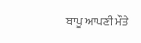ਬਾਪੂ ਆਪਣੀ ਮੌਤੇ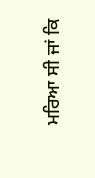ਮਰਿਆ ਸੀ ਜਾਂ ਕਿ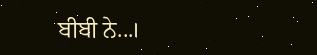ਬੀਬੀ ਨੇ...।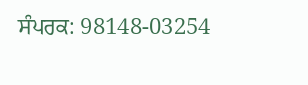ਸੰਪਰਕ: 98148-03254